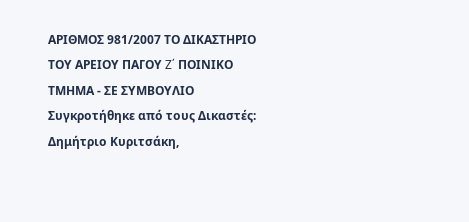ΑΡΙΘΜΟΣ 981/2007 ΤΟ ΔΙΚΑΣΤΗΡΙΟ ΤΟΥ ΑΡΕΙΟΥ ΠΑΓΟΥ Z΄ ΠΟΙΝΙΚΟ ΤΜΗΜΑ - ΣΕ ΣΥΜΒΟΥΛΙΟ Συγκροτήθηκε από τους Δικαστές: Δημήτριο Κυριτσάκη,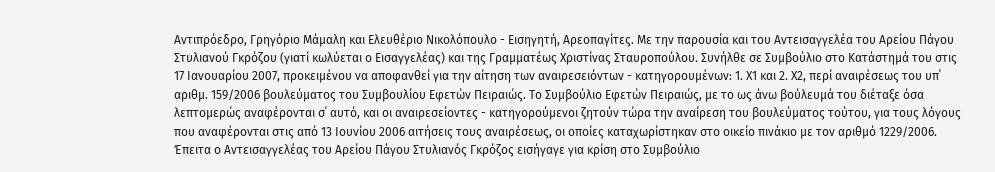Αντιπρόεδρο, Γρηγόριο Μάμαλη και Ελευθέριο Νικολόπουλο - Εισηγητή, Αρεοπαγίτες. Με την παρουσία και του Αντεισαγγελέα του Αρείου Πάγου Στυλιανού Γκρόζου (γιατί κωλύεται ο Εισαγγελέας) και της Γραμματέως Χριστίνας Σταυροπούλου. Συνήλθε σε Συμβούλιο στο Κατάστημά του στις 17 Ιανουαρίου 2007, προκειμένου να αποφανθεί για την αίτηση των αναιρεσειόντων - κατηγορουμένων: 1. Χ1 και 2. Χ2, περί αναιρέσεως του υπ΄ αριθμ. 159/2006 βουλεύματος του Συμβουλίου Εφετών Πειραιώς. Το Συμβούλιο Εφετών Πειραιώς, με το ως άνω βούλευμά του διέταξε όσα λεπτομερώς αναφέρονται σ΄ αυτό, και οι αναιρεσείοντες - κατηγορούμενοι ζητούν τώρα την αναίρεση του βουλεύματος τούτου, για τους λόγους που αναφέρονται στις από 13 Ιουνίου 2006 αιτήσεις τους αναιρέσεως, οι οποίες καταχωρίστηκαν στο οικείο πινάκιο με τον αριθμό 1229/2006. Έπειτα ο Αντεισαγγελέας του Αρείου Πάγου Στυλιανός Γκρόζος εισήγαγε για κρίση στο Συμβούλιο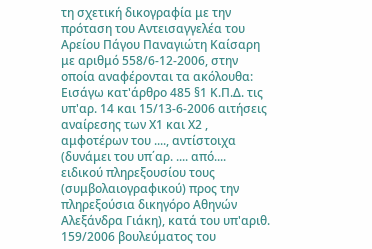τη σχετική δικογραφία με την πρόταση του Αντεισαγγελέα του Αρείου Πάγου Παναγιώτη Καίσαρη με αριθμό 558/6-12-2006, στην οποία αναφέρονται τα ακόλουθα: Εισάγω κατ'άρθρο 485 §1 Κ.Π.Δ. τις υπ'αρ. 14 και 15/13-6-2006 αιτήσεις αναίρεσης των Χ1 και Χ2 , αμφοτέρων του ...., αντίστοιχα (δυνάμει του υπ΄αρ. .... από.... ειδικού πληρεξουσίου τους (συμβολαιογραφικού) προς την πληρεξούσια δικηγόρο Αθηνών Αλεξάνδρα Γιάκη), κατά του υπ'αριθ. 159/2006 βουλεύματος του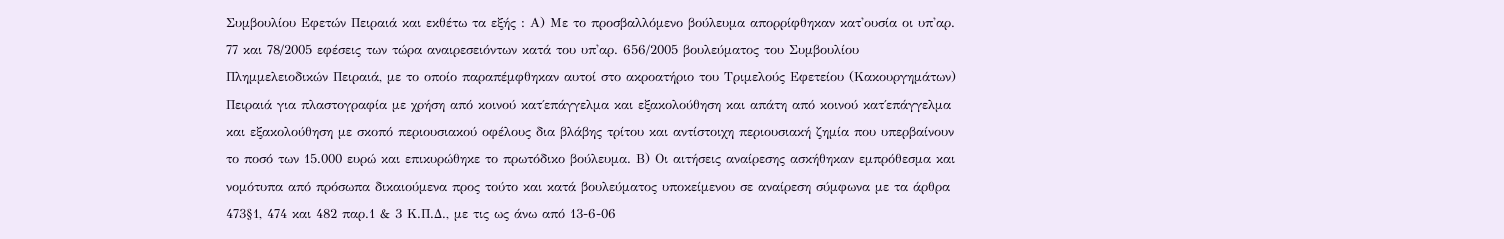Συμβουλίου Εφετών Πειραιά και εκθέτω τα εξής : Α) Με το προσβαλλόμενο βούλευμα απορρίφθηκαν κατ'ουσία οι υπ'αρ. 77 και 78/2005 εφέσεις των τώρα αναιρεσειόντων κατά του υπ'αρ. 656/2005 βουλεύματος του Συμβουλίου Πλημμελειοδικών Πειραιά, με το οποίο παραπέμφθηκαν αυτοί στο ακροατήριο του Τριμελούς Εφετείου (Κακουργημάτων) Πειραιά για πλαστογραφία με χρήση από κοινού κατ΄επάγγελμα και εξακολούθηση και απάτη από κοινού κατ΄επάγγελμα και εξακολούθηση με σκοπό περιουσιακού οφέλους δια βλάβης τρίτου και αντίστοιχη περιουσιακή ζημία που υπερβαίνουν το ποσό των 15.000 ευρώ και επικυρώθηκε το πρωτόδικο βούλευμα. Β) Οι αιτήσεις αναίρεσης ασκήθηκαν εμπρόθεσμα και νομότυπα από πρόσωπα δικαιούμενα προς τούτο και κατά βουλεύματος υποκείμενου σε αναίρεση σύμφωνα με τα άρθρα 473§1, 474 και 482 παρ.1 & 3 Κ.Π.Δ., με τις ως άνω από 13-6-06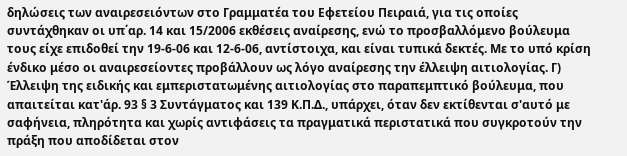δηλώσεις των αναιρεσειόντων στο Γραμματέα του Εφετείου Πειραιά, για τις οποίες συντάχθηκαν οι υπ΄αρ. 14 και 15/2006 εκθέσεις αναίρεσης, ενώ το προσβαλλόμενο βούλευμα τους είχε επιδοθεί την 19-6-06 και 12-6-06, αντίστοιχα, και είναι τυπικά δεκτές. Με το υπό κρίση ένδικο μέσο οι αναιρεσείοντες προβάλλουν ως λόγο αναίρεσης την έλλειψη αιτιολογίας. Γ) Έλλειψη της ειδικής και εμπεριστατωμένης αιτιολογίας στο παραπεμπτικό βούλευμα, που απαιτείται κατ'άρ. 93 § 3 Συντάγματος και 139 Κ.Π.Δ., υπάρχει, όταν δεν εκτίθενται σ'αυτό με σαφήνεια, πληρότητα και χωρίς αντιφάσεις τα πραγματικά περιστατικά που συγκροτούν την πράξη που αποδίδεται στον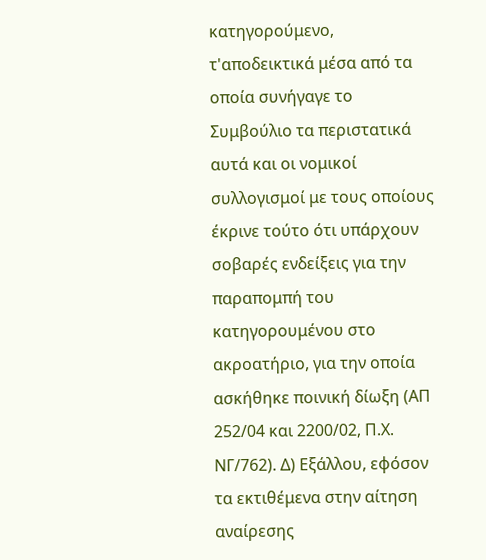κατηγορούμενο, τ'αποδεικτικά μέσα από τα οποία συνήγαγε το Συμβούλιο τα περιστατικά αυτά και οι νομικοί συλλογισμοί με τους οποίους έκρινε τούτο ότι υπάρχουν σοβαρές ενδείξεις για την παραπομπή του κατηγορουμένου στο ακροατήριο, για την οποία ασκήθηκε ποινική δίωξη (ΑΠ 252/04 και 2200/02, Π.Χ. ΝΓ/762). Δ) Εξάλλου, εφόσον τα εκτιθέμενα στην αίτηση αναίρεσης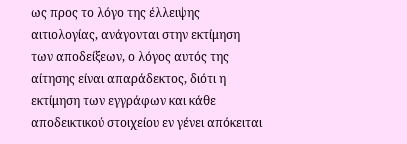ως προς το λόγο της έλλειψης αιτιολογίας, ανάγονται στην εκτίμηση των αποδείξεων, ο λόγος αυτός της αίτησης είναι απαράδεκτος, διότι η εκτίμηση των εγγράφων και κάθε αποδεικτικού στοιχείου εν γένει απόκειται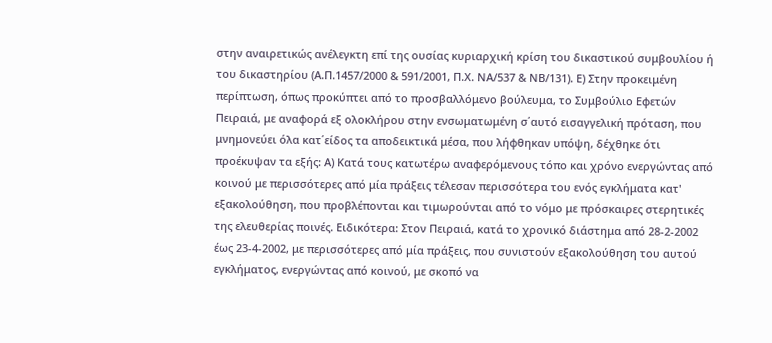στην αναιρετικώς ανέλεγκτη επί της ουσίας κυριαρχική κρίση του δικαστικού συμβουλίου ή του δικαστηρίου (Α.Π.1457/2000 & 591/2001, Π.Χ. ΝΑ/537 & ΝΒ/131). Ε) Στην προκειμένη περίπτωση, όπως προκύπτει από το προσβαλλόμενο βούλευμα, το Συμβούλιο Εφετών Πειραιά, με αναφορά εξ ολοκλήρου στην ενσωματωμένη σ΄αυτό εισαγγελική πρόταση, που μνημονεύει όλα κατ΄είδος τα αποδεικτικά μέσα, που λήφθηκαν υπόψη, δέχθηκε ότι προέκυψαν τα εξής: Α) Κατά τους κατωτέρω αναφερόμενους τόπο και χρόνο ενεργώντας από κοινού με περισσότερες από μία πράξεις τέλεσαν περισσότερα του ενός εγκλήματα κατ' εξακολούθηση, που προβλέπονται και τιμωρούνται από το νόμο με πρόσκαιρες στερητικές της ελευθερίας ποινές. Ειδικότερα: Στον Πειραιά, κατά το χρονικό διάστημα από 28-2-2002 έως 23-4-2002, με περισσότερες από μία πράξεις, που συνιστούν εξακολούθηση του αυτού εγκλήματος, ενεργώντας από κοινού, με σκοπό να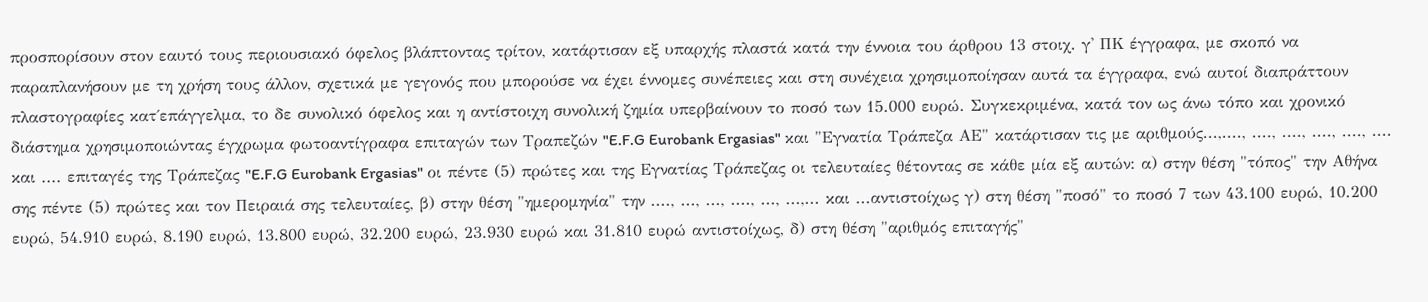προσπορίσουν στον εαυτό τους περιουσιακό όφελος βλάπτοντας τρίτον, κατάρτισαν εξ υπαρχής πλαστά κατά την έννοια του άρθρου 13 στοιχ. γ' ΠΚ έγγραφα, με σκοπό να παραπλανήσουν με τη χρήση τους άλλον, σχετικά με γεγονός που μπορούσε να έχει έννομες συνέπειες και στη συνέχεια χρησιμοποίησαν αυτά τα έγγραφα, ενώ αυτοί διαπράττουν πλαστογραφίες κατ΄επάγγελμα, το δε συνολικό όφελος και η αντίστοιχη συνολική ζημία υπερβαίνουν το ποσό των 15.000 ευρώ. Συγκεκριμένα, κατά τον ως άνω τόπο και χρονικό διάστημα χρησιμοποιώντας έγχρωμα φωτοαντίγραφα επιταγών των Τραπεζών "E.F.G Eurobank Ergasias" και "Εγνατία Τράπεζα ΑΕ" κατάρτισαν τις με αριθμούς...,...., ...., ...., ...., ...., .... και .... επιταγές της Τράπεζας "E.F.G Eurobank Ergasias" οι πέντε (5) πρώτες και της Εγνατίας Τράπεζας οι τελευταίες θέτοντας σε κάθε μία εξ αυτών: α) στην θέση "τόπος" την Αθήνα σης πέντε (5) πρώτες και τον Πειραιά σης τελευταίες, β) στην θέση "ημερομηνία" την ...., ..., ..., ...., ..., ...,... και ...αντιστοίχως γ) στη θέση "ποσό" το ποσό 7 των 43.100 ευρώ, 10.200 ευρώ, 54.910 ευρώ, 8.190 ευρώ, 13.800 ευρώ, 32.200 ευρώ, 23.930 ευρώ και 31.810 ευρώ αντιστοίχως, δ) στη θέση "αριθμός επιταγής"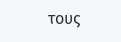τους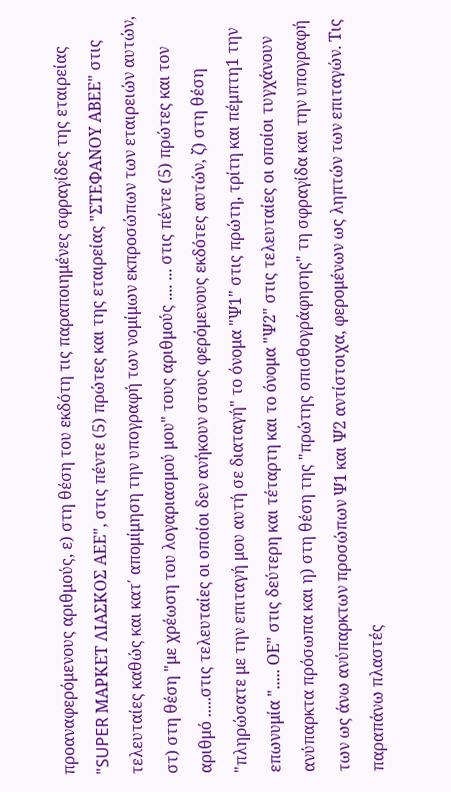προαναφερόμενους αριθμούς, ε) στη θέση του εκδότη τις παραποιημένες σφραγίδες της εταιρείας "SUPER ΜΑΡΚΕΤ ΛΙΑΣΚΟΣ ΑΕΕ", στις πέντε (5) πρώτες και της εταιρείας "ΣΤΕΦΑΝΟΥ ΑΒΕΕ" στις τελευταίες καθώς και κατ΄ απομίμηση την υπογραφή των νομίμων εκπροσώπων των εταιρειών αυτών, στ) στη θέση "με χρέωση του λογαριασμού μου" τους αριθμούς .... ... στις πέντε (5) πρώτες και τον αριθμό .....στις τελευταίες οι οποίοι δεν ανήκουν στους φερόμενους εκδότες αυτών, ζ) στη θέση "πληρώσατε με την επιταγή μου αυτή σε διαταγή" το όνομα "Ψ1" στις πρώτη, τρίτη και πέμπτη1 την επωνυμία "..... ΟΕ" στις δεύτερη και τέταρτη και το όνομα "Ψ2" στις τελευταίες οι οποίοι τυγχάνουν ανύπαρκτα πρόσωπα και η) στη θέση της "πρώτης οπισθογράφησης" τη σφραγίδα και την υπογραφή των ως άνω ανύπαρκτων προσώπων Ψ1 και Ψ2 αντίστοιχα, φερομένων ως ληπτών των επιταγών. Τις παραπάνω πλαστές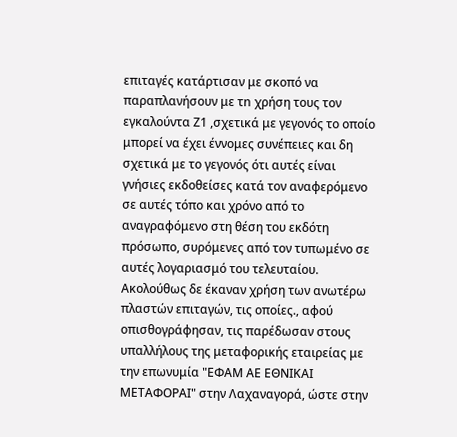επιταγές κατάρτισαν με σκοπό να παραπλανήσουν με τn χρήση τους τον εγκαλούντα Ζ1 ,σχετικά με γεγονός το οποίο μπορεί να έχει έννομες συνέπειες και δη σχετικά με το γεγονός ότι αυτές είναι γνήσιες εκδοθείσες κατά τον αναφερόμενο σε αυτές τόπο και χρόνο από το αναγραφόμενο στη θέση του εκδότη πρόσωπο, συρόμενες από τον τυπωμένο σε αυτές λογαριασμό του τελευταίου. Ακολούθως δε έκαναν χρήση των ανωτέρω πλαστών επιταγών, τις οποίες., αφού οπισθογράφησαν, τις παρέδωσαν στους υπαλλήλους της μεταφορικής εταιρείας με την επωνυμία "ΕΦΑΜ ΑΕ ΕΘΝΙΚΑΙ ΜΕΤΑΦΟΡΑΙ" στην Λαχαναγορά, ώστε στην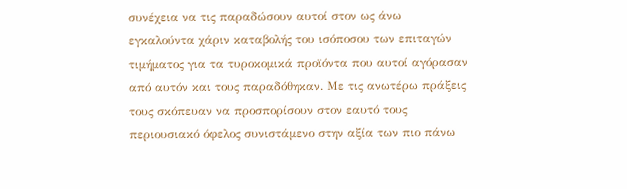συνέχεια να τις παραδώσουν αυτοί στον ως άνω εγκαλούντα χάριν καταβολής του ισόποσου των επιταγών τιμήματος για τα τυροκομικά προϊόντα που αυτοί αγόρασαν από αυτόν και τους παραδόθηκαν. Με τις ανωτέρω πράξεις τους σκόπευαν να προσπορίσουν στον εαυτό τους περιουσιακό όφελος συνιστάμενο στην αξία των πιο πάνω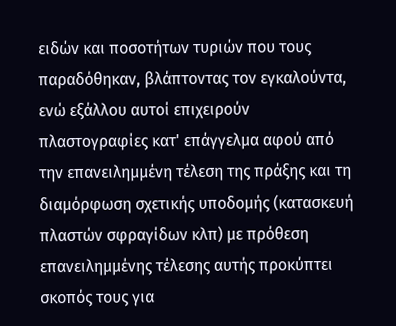ειδών και ποσοτήτων τυριών που τους παραδόθηκαν, βλάπτοντας τον εγκαλούντα, ενώ εξάλλου αυτοί επιχειρούν πλαστογραφίες κατ' επάγγελμα αφού από την επανειλημμένη τέλεση της πράξης και τη διαμόρφωση σχετικής υποδομής (κατασκευή πλαστών σφραγίδων κλπ) με πρόθεση επανειλημμένης τέλεσης αυτής προκύπτει σκοπός τους για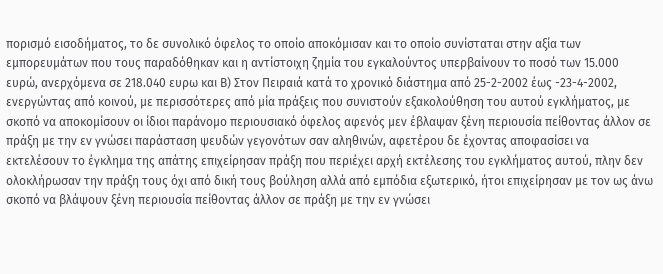πορισμό εισοδήματος, το δε συνολικό όφελος το οποίο αποκόμισαν και το οποίο συνίσταται στην αξία των εμπορευμάτων που τους παραδόθηκαν και η αντίστοιχη ζημία του εγκαλούντος υπερβαίνουν το ποσό των 15.000 ευρώ, ανερχόμενα σε 218.040 ευρω και Β) Στον Πειραιά κατά το χρονικό διάστημα από 25-2-2002 έως -23-4-2002, ενεργώντας από κοινού, με περισσότερες από μία πράξεις που συνιστούν εξακολούθηση του αυτού εγκλήματος, με σκοπό να αποκομίσουν οι ίδιοι παράνομο περιουσιακό όφελος αφενός μεν έβλαψαν ξένη περιουσία πείθοντας άλλον σε πράξη με την εν γνώσει παράσταση ψευδών γεγονότων σαν αληθινών, αφετέρου δε έχοντας αποφασίσει να εκτελέσουν το έγκλημα της απάτης επιχείρησαν πράξη που περιέχει αρχή εκτέλεσης του εγκλήματος αυτού, πλην δεν ολοκλήρωσαν την πράξη τους όχι από δική τους βούληση αλλά από εμπόδια εξωτερικό, ήτοι επιχείρησαν με τον ως άνω σκοπό να βλάψουν ξένη περιουσία πείθοντας άλλον σε πράξη με την εν γνώσει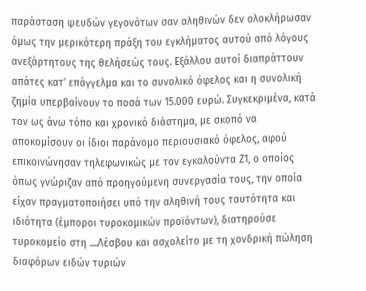παράσταση ψευδών γεγονότων σαν αληθινών δεν ολοκλήρωσαν όμως την μερικότερη πράξη του εγκλήματος αυτού από λόγους ανεξάρτητους της θελήσεώς τους. Εξάλλου αυτοί διαπράττουν απάτες κατ' επάγγελμα και το συνολικό όφελος και η συνολική ζημία υπερβαίνουν το ποσά των 15.000 ευρώ. Συγκεκριμένα, κατά τον ως άνω τόπο και χρονικό διάστημα, με σκοπό να αποκομίσουν οι ίδιοι παράνομο περιουσιακό όφελος, αφού επικοινώνησαν τηλεφωνικώς με τον εγκαλούντα Ζ1, ο οποίος όπως γνώριζαν από προηγούμενη συνεργασία τους, την οποία είχαν πραγματοποιήσει υπό την αληθινή τους ταυτότητα και ιδιότητα (έμποροι τυροκομικών προϊόντων), διατηρούσε τυροκομείο στη ....Λέσβου και ασχολείτο με τη χονδρική πώληση διαφόρων ειδών τυριών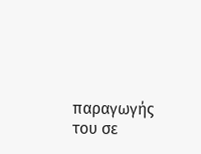παραγωγής του σε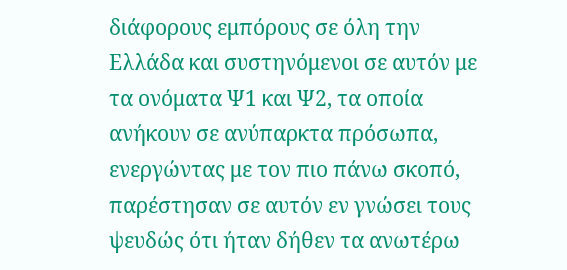διάφορους εμπόρους σε όλη την Ελλάδα και συστηνόμενοι σε αυτόν με τα ονόματα Ψ1 και Ψ2, τα οποία ανήκουν σε ανύπαρκτα πρόσωπα, ενεργώντας με τον πιο πάνω σκοπό, παρέστησαν σε αυτόν εν γνώσει τους ψευδώς ότι ήταν δήθεν τα ανωτέρω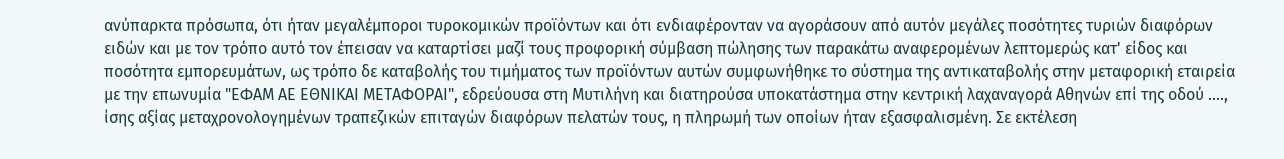ανύπαρκτα πρόσωπα, ότι ήταν μεγαλέμποροι τυροκομικών προϊόντων και ότι ενδιαφέρονταν να αγοράσουν από αυτόν μεγάλες ποσότητες τυριών διαφόρων ειδών και με τον τρόπο αυτό τον έπεισαν να καταρτίσει μαζί τους προφορική σύμβαση πώλησης των παρακάτω αναφερομένων λεπτομερώς κατ' είδος και ποσότητα εμπορευμάτων, ως τρόπο δε καταβολής του τιμήματος των προϊόντων αυτών συμφωνήθηκε το σύστημα της αντικαταβολής στην μεταφορική εταιρεία με την επωνυμία "ΕΦΑΜ ΑΕ ΕΘΝΙΚΑΙ ΜΕΤΑΦΟΡΑΙ", εδρεύουσα στη Μυτιλήνη και διατηρούσα υποκατάστημα στην κεντρική λαχαναγορά Αθηνών επί της οδού ...., ίσης αξίας μεταχρονολογημένων τραπεζικών επιταγών διαφόρων πελατών τους, η πληρωμή των οποίων ήταν εξασφαλισμένη. Σε εκτέλεση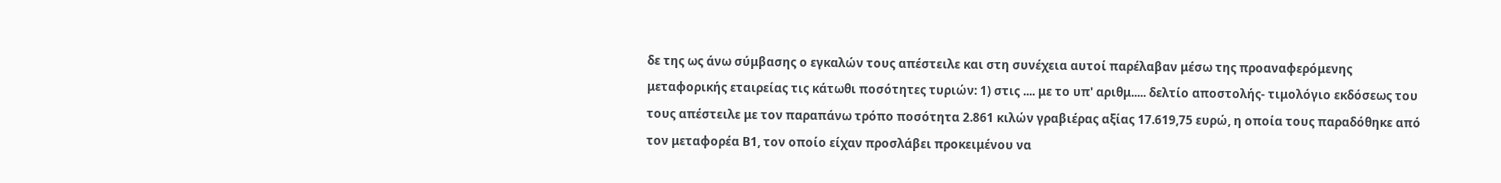δε της ως άνω σύμβασης ο εγκαλών τους απέστειλε και στη συνέχεια αυτοί παρέλαβαν μέσω της προαναφερόμενης μεταφορικής εταιρείας τις κάτωθι ποσότητες τυριών: 1) στις .... με το υπ' αριθμ..... δελτίο αποστολής- τιμολόγιο εκδόσεως του τους απέστειλε με τον παραπάνω τρόπο ποσότητα 2.861 κιλών γραβιέρας αξίας 17.619,75 ευρώ, η οποία τους παραδόθηκε από τον μεταφορέα Β1, τον οποίο είχαν προσλάβει προκειμένου να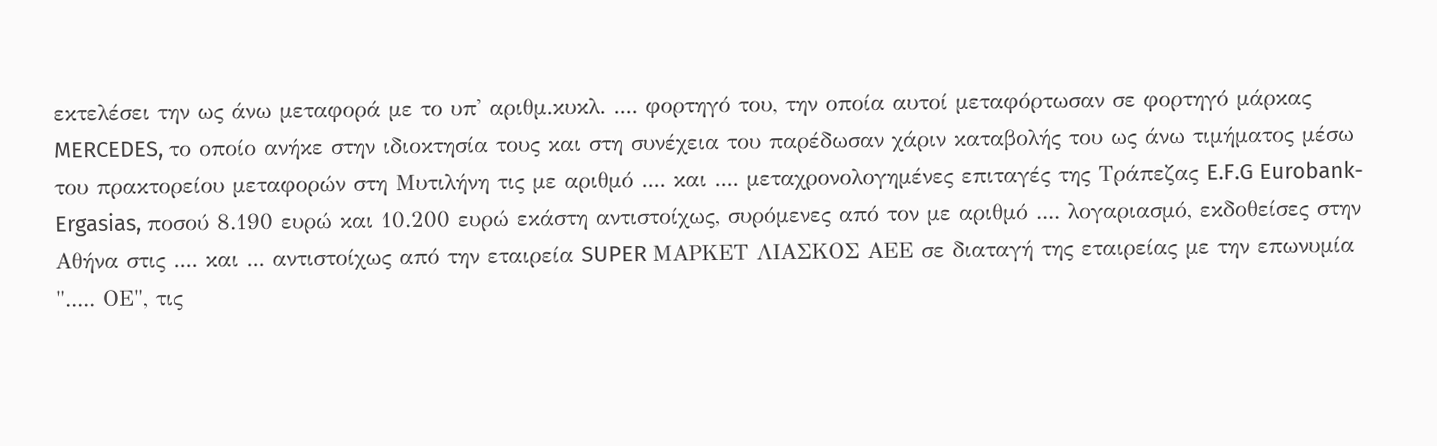εκτελέσει την ως άνω μεταφορά με το υπ' αριθμ.κυκλ. .... φορτηγό του, την οποία αυτοί μεταφόρτωσαν σε φορτηγό μάρκας MERCEDES, το οποίο ανήκε στην ιδιοκτησία τους και στη συνέχεια του παρέδωσαν χάριν καταβολής του ως άνω τιμήματος μέσω του πρακτορείου μεταφορών στη Μυτιλήνη τις με αριθμό .... και .... μεταχρονολογημένες επιταγές της Τράπεζας E.F.G Eurobank-Ergasias, ποσού 8.190 ευρώ και 10.200 ευρώ εκάστη αντιστοίχως, συρόμενες από τον με αριθμό .... λογαριασμό, εκδοθείσες στην Αθήνα στις .... και ... αντιστοίχως από την εταιρεία SUPER ΜΑΡΚΕΤ ΛΙΑΣΚΟΣ ΑΕΕ σε διαταγή της εταιρείας με την επωνυμία "..... ΟΕ", τις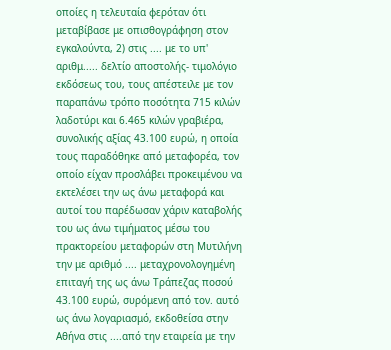οποίες η τελευταία φερόταν ότι μεταβίβασε με οπισθογράφηση στον εγκαλούντα, 2) στις .... με το υπ' αριθμ..... δελτίο αποστολής- τιμολόγιο εκδόσεως του, τους απέστειλε με τον παραπάνω τρόπο ποσότητα 715 κιλών λαδοτύρι και 6.465 κιλών γραβιέρα, συνολικής αξίας 43.100 ευρώ, η οποία τους παραδόθηκε από μεταφορέα, τον οποίο είχαν προσλάβει προκειμένου να εκτελέσει την ως άνω μεταφορά και αυτοί του παρέδωσαν χάριν καταβολής του ως άνω τιμήματος μέσω του πρακτορείου μεταφορών στη Μυτιλήνη την με αριθμό .... μεταχρονολογημένη επιταγή της ως άνω Τράπεζας ποσού 43.100 ευρώ, συρόμενη από τον. αυτό ως άνω λογαριασμό, εκδοθείσα στην Αθήνα στις ....από την εταιρεία με την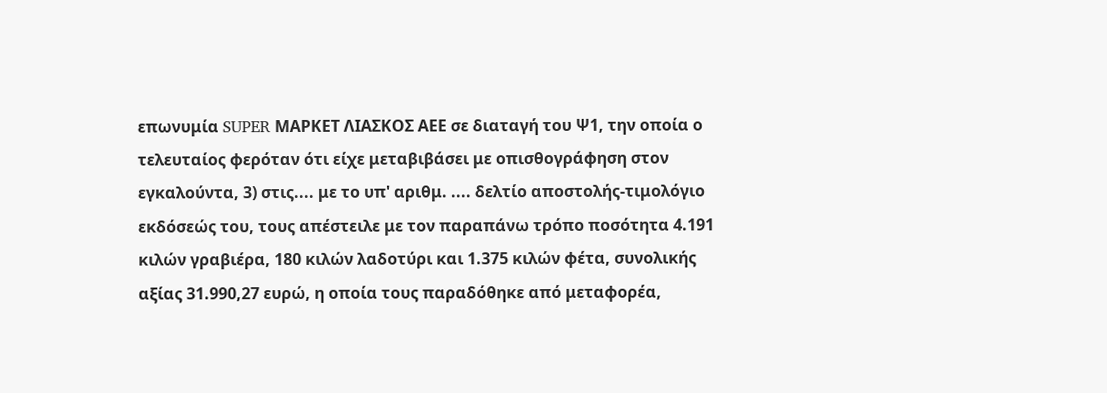επωνυμία SUPER ΜΑΡΚΕΤ ΛΙΑΣΚΟΣ ΑΕΕ σε διαταγή του Ψ1, την οποία ο τελευταίος φερόταν ότι είχε μεταβιβάσει με οπισθογράφηση στον εγκαλούντα, 3) στις.... με το υπ' αριθμ. .... δελτίο αποστολής-τιμολόγιο εκδόσεώς του, τους απέστειλε με τον παραπάνω τρόπο ποσότητα 4.191 κιλών γραβιέρα, 180 κιλών λαδοτύρι και 1.375 κιλών φέτα, συνολικής αξίας 31.990,27 ευρώ, η οποία τους παραδόθηκε από μεταφορέα,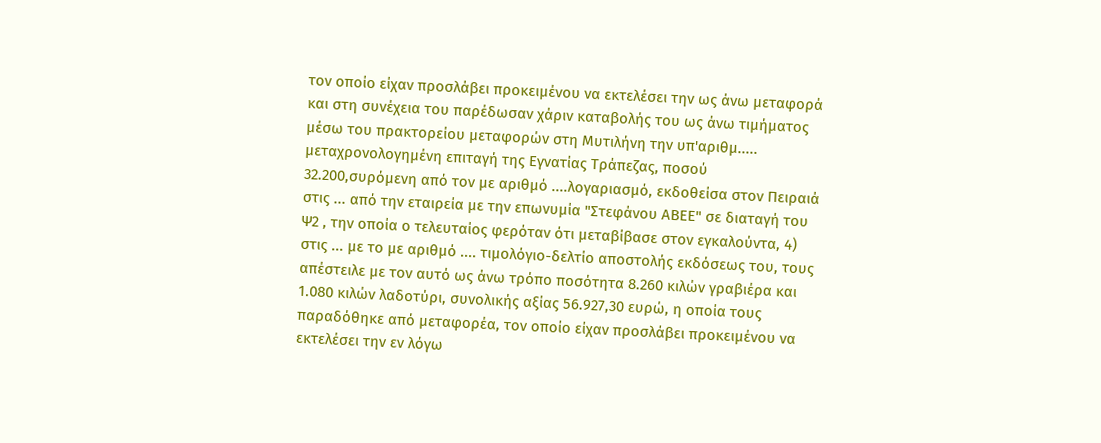τον οποίο είχαν προσλάβει προκειμένου να εκτελέσει την ως άνω μεταφορά και στη συνέχεια του παρέδωσαν χάριν καταβολής του ως άνω τιμήματος μέσω του πρακτορείου μεταφορών στη Μυτιλήνη την υπ'αριθμ..... μεταχρονολογημένη επιταγή της Εγνατίας Τράπεζας, ποσού 32.200,συρόμενη από τον με αριθμό ....λογαριασμό, εκδοθείσα στον Πειραιά στις ... από την εταιρεία με την επωνυμία "Στεφάνου ΑΒΕΕ" σε διαταγή του Ψ2 , την οποία ο τελευταίος φερόταν ότι μεταβίβασε στον εγκαλούντα, 4) στις ... με το με αριθμό .... τιμολόγιο-δελτίο αποστολής εκδόσεως του, τους απέστειλε με τον αυτό ως άνω τρόπο ποσότητα 8.260 κιλών γραβιέρα και 1.080 κιλών λαδοτύρι, συνολικής αξίας 56.927,30 ευρώ, η οποία τους παραδόθηκε από μεταφορέα, τον οποίο είχαν προσλάβει προκειμένου να εκτελέσει την εν λόγω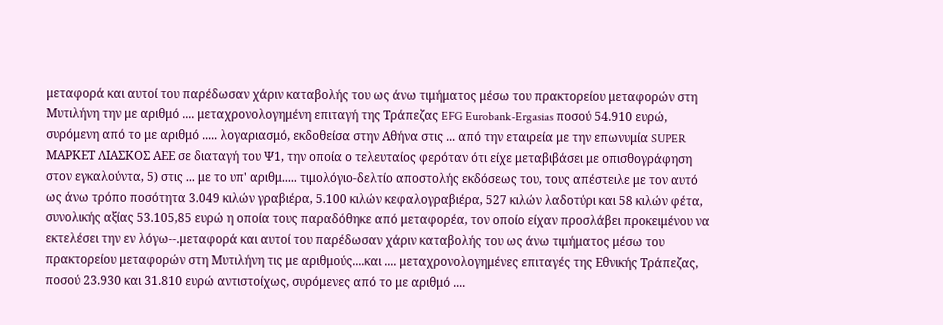μεταφορά και αυτοί του παρέδωσαν χάριν καταβολής του ως άνω τιμήματος μέσω του πρακτορείου μεταφορών στη Μυτιλήνη την με αριθμό .... μεταχρονολογημένη επιταγή της Τράπεζας EFG Eurobank-Ergasias ποσού 54.910 ευρώ, συρόμενη από το με αριθμό ..... λογαριασμό, εκδοθείσα στην Αθήνα στις ... από την εταιρεία με την επωνυμία SUPER ΜΑΡΚΕΤ ΛΙΑΣΚΟΣ ΑΕΕ σε διαταγή του Ψ1, την οποία ο τελευταίος φερόταν ότι είχε μεταβιβάσει με οπισθογράφηση στον εγκαλούντα, 5) στις ... με το υπ' αριθμ..... τιμολόγιο-δελτίο αποστολής εκδόσεως του, τους απέστειλε με τον αυτό ως άνω τρόπο ποσότητα 3.049 κιλών γραβιέρα, 5.100 κιλών κεφαλογραβιέρα, 527 κιλών λαδοτύρι και 58 κιλών φέτα, συνολικής αξίας 53.105,85 ευρώ η οποία τους παραδόθηκε από μεταφορέα, τον οποίο είχαν προσλάβει προκειμένου να εκτελέσει την εν λόγω--.μεταφορά και αυτοί του παρέδωσαν χάριν καταβολής του ως άνω τιμήματος μέσω του πρακτορείου μεταφορών στη Μυτιλήνη τις με αριθμούς....και .... μεταχρονολογημένες επιταγές της Εθνικής Τράπεζας, ποσού 23.930 και 31.810 ευρώ αντιστοίχως, συρόμενες από το με αριθμό ....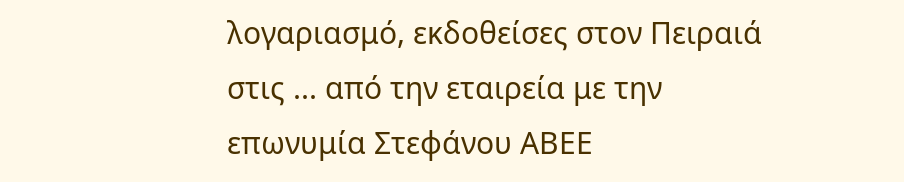λογαριασμό, εκδοθείσες στον Πειραιά στις ... από την εταιρεία με την επωνυμία Στεφάνου ΑΒΕΕ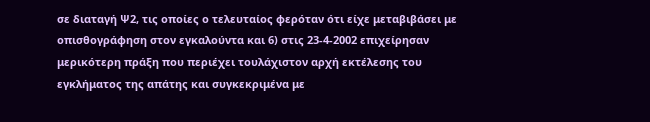σε διαταγή Ψ2, τις οποίες ο τελευταίος φερόταν ότι είχε μεταβιβάσει με οπισθογράφηση στον εγκαλούντα και 6) στις 23-4-2002 επιχείρησαν μερικότερη πράξη που περιέχει τουλάχιστον αρχή εκτέλεσης του εγκλήματος της απάτης και συγκεκριμένα με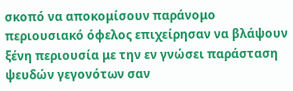σκοπό να αποκομίσουν παράνομο περιουσιακό όφελος επιχείρησαν να βλάψουν ξένη περιουσία με την εν γνώσει παράσταση ψευδών γεγονότων σαν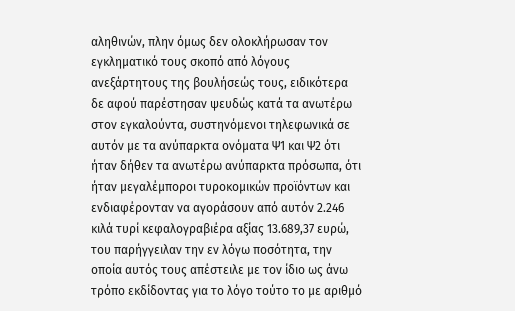αληθινών, πλην όμως δεν ολοκλήρωσαν τον εγκληματικό τους σκοπό από λόγους ανεξάρτητους της βουλήσεώς τους, ειδικότερα δε αφού παρέστησαν ψευδώς κατά τα ανωτέρω στον εγκαλούντα, συστηνόμενοι τηλεφωνικά σε αυτόν με τα ανύπαρκτα ονόματα Ψ1 και Ψ2 ότι ήταν δήθεν τα ανωτέρω ανύπαρκτα πρόσωπα, ότι ήταν μεγαλέμποροι τυροκομικών προϊόντων και ενδιαφέρονταν να αγοράσουν από αυτόν 2.246 κιλά τυρί κεφαλογραβιέρα αξίας 13.689,37 ευρώ, του παρήγγειλαν την εν λόγω ποσότητα, την οποία αυτός τους απέστειλε με τον ίδιο ως άνω τρόπο εκδίδοντας για το λόγο τούτο το με αριθμό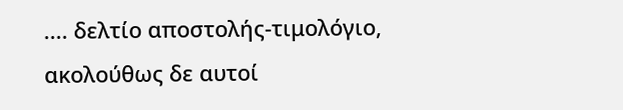.... δελτίο αποστολής-τιμολόγιο, ακολούθως δε αυτοί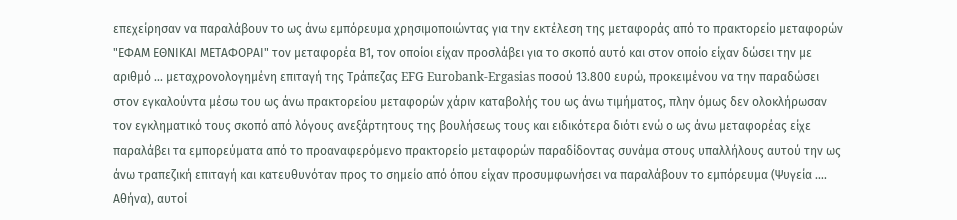επεχείρησαν να παραλάβουν το ως άνω εμπόρευμα χρησιμοποιώντας για την εκτέλεση της μεταφοράς από το πρακτορείο μεταφορών "ΕΦΑΜ ΕΘΝΙΚΑΙ ΜΕΤΑΦΟΡΑΙ" τον μεταφορέα Β1, τον οποίοι είχαν προσλάβει για το σκοπό αυτό και στον οποίο είχαν δώσει την με αριθμό ... μεταχρονολογημένη επιταγή της Τράπεζας EFG Eurobank-Ergasias ποσού 13.800 ευρώ, προκειμένου να την παραδώσει στον εγκαλούντα μέσω του ως άνω πρακτορείου μεταφορών χάριν καταβολής του ως άνω τιμήματος, πλην όμως δεν ολοκλήρωσαν τον εγκληματικό τους σκοπό από λόγους ανεξάρτητους της βουλήσεως τους και ειδικότερα διότι ενώ ο ως άνω μεταφορέας είχε παραλάβει τα εμπορεύματα από το προαναφερόμενο πρακτορείο μεταφορών παραδίδοντας συνάμα στους υπαλλήλους αυτού την ως άνω τραπεζική επιταγή και κατευθυνόταν προς το σημείο από όπου είχαν προσυμφωνήσει να παραλάβουν το εμπόρευμα (Ψυγεία .... Αθήνα), αυτοί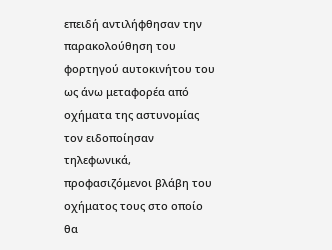επειδή αντιλήφθησαν την παρακολούθηση του φορτηγού αυτοκινήτου του ως άνω μεταφορέα από οχήματα της αστυνομίας τον ειδοποίησαν τηλεφωνικά, προφασιζόμενοι βλάβη του οχήματος τους στο οποίο θα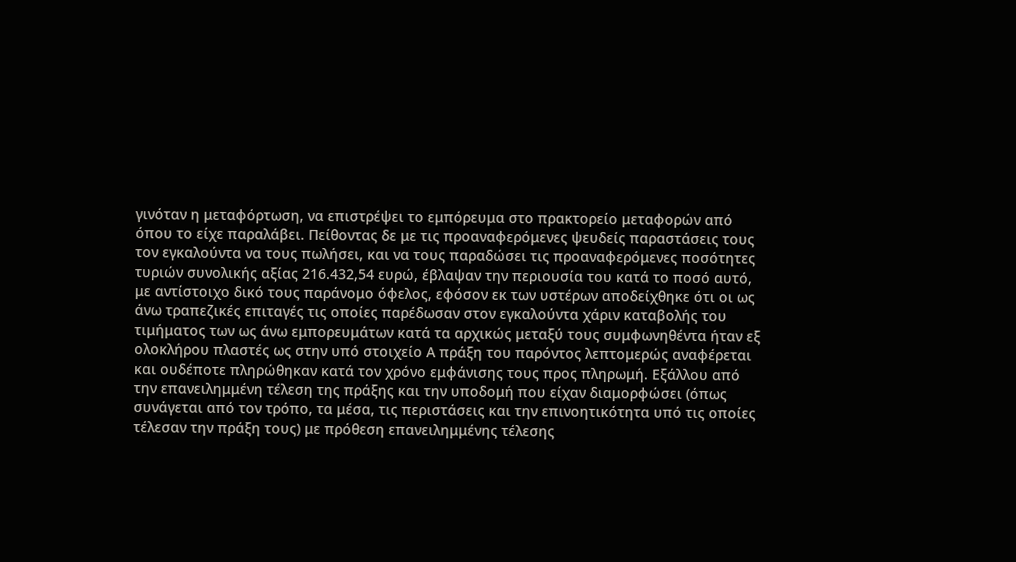γινόταν η μεταφόρτωση, να επιστρέψει το εμπόρευμα στο πρακτορείο μεταφορών από όπου το είχε παραλάβει. Πείθοντας δε με τις προαναφερόμενες ψευδείς παραστάσεις τους τον εγκαλούντα να τους πωλήσει, και να τους παραδώσει τις προαναφερόμενες ποσότητες τυριών συνολικής αξίας 216.432,54 ευρώ, έβλαψαν την περιουσία του κατά το ποσό αυτό, με αντίστοιχο δικό τους παράνομο όφελος, εφόσον εκ των υστέρων αποδείχθηκε ότι οι ως άνω τραπεζικές επιταγές τις οποίες παρέδωσαν στον εγκαλούντα χάριν καταβολής του τιμήματος των ως άνω εμπορευμάτων κατά τα αρχικώς μεταξύ τους συμφωνηθέντα ήταν εξ ολοκλήρου πλαστές ως στην υπό στοιχείο Α πράξη του παρόντος λεπτομερώς αναφέρεται και ουδέποτε πληρώθηκαν κατά τον χρόνο εμφάνισης τους προς πληρωμή. Εξάλλου από την επανειλημμένη τέλεση της πράξης και την υποδομή που είχαν διαμορφώσει (όπως συνάγεται από τον τρόπο, τα μέσα, τις περιστάσεις και την επινοητικότητα υπό τις οποίες τέλεσαν την πράξη τους) με πρόθεση επανειλημμένης τέλεσης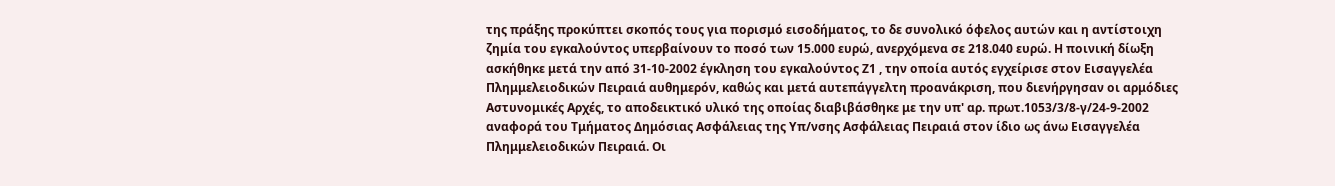της πράξης προκύπτει σκοπός τους για πορισμό εισοδήματος, το δε συνολικό όφελος αυτών και η αντίστοιχη ζημία του εγκαλούντος υπερβαίνουν το ποσό των 15.000 ευρώ, ανερχόμενα σε 218.040 ευρώ. Η ποινική δίωξη ασκήθηκε μετά την από 31-10-2002 έγκληση του εγκαλούντος Ζ1 , την οποία αυτός εγχείρισε στον Εισαγγελέα Πλημμελειοδικών Πειραιά αυθημερόν, καθώς και μετά αυτεπάγγελτη προανάκριση, που διενήργησαν οι αρμόδιες Αστυνομικές Αρχές, το αποδεικτικό υλικό της οποίας διαβιβάσθηκε με την υπ' αρ. πρωτ.1053/3/8-γ/24-9-2002 αναφορά του Τμήματος Δημόσιας Ασφάλειας της Υπ/νσης Ασφάλειας Πειραιά στον ίδιο ως άνω Εισαγγελέα Πλημμελειοδικών Πειραιά. Οι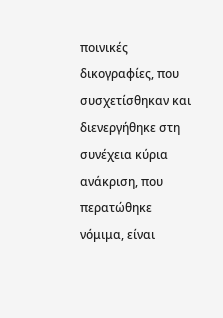ποινικές δικογραφίες, που συσχετίσθηκαν και διενεργήθηκε στη συνέχεια κύρια ανάκριση, που περατώθηκε νόμιμα, είναι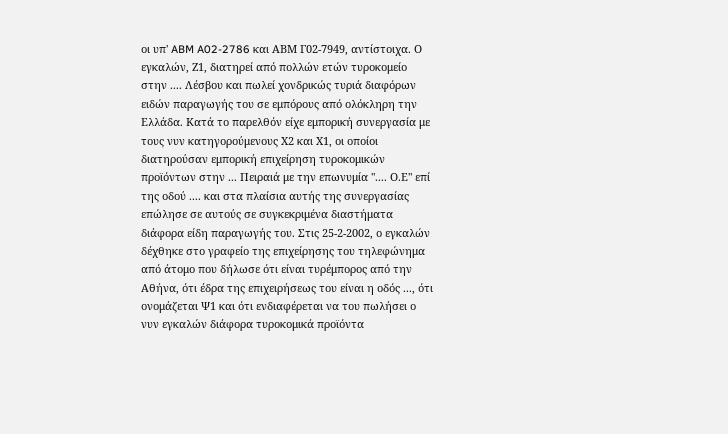οι υπ' ABM A02-2786 και ΑΒΜ Γ02-7949, αντίστοιχα. Ο εγκαλών, Ζ1, διατηρεί από πολλών ετών τυροκομείο στην .... Λέσβου και πωλεί χονδρικώς τυριά διαφόρων ειδών παραγωγής του σε εμπόρους από ολόκληρη την Ελλάδα. Κατά το παρελθόν είχε εμπορική συνεργασία με τους νυν κατηγορούμενους Χ2 και Χ1, οι οποίοι διατηρούσαν εμπορική επιχείρηση τυροκομικών προϊόντων στην ... Πειραιά με την επωνυμία ".... Ο.Ε" επί της οδού .... και στα πλαίσια αυτής της συνεργασίας επώλησε σε αυτούς σε συγκεκριμένα διαστήματα διάφορα είδη παραγωγής του. Στις 25-2-2002, ο εγκαλών δέχθηκε στο γραφείο της επιχείρησης του τηλεφώνημα από άτομο που δήλωσε ότι είναι τυρέμπορος από την Αθήνα, ότι έδρα της επιχειρήσεως του είναι η οδός ..., ότι ονομάζεται Ψ1 και ότι ενδιαφέρεται να του πωλήσει ο νυν εγκαλών διάφορα τυροκομικά προϊόντα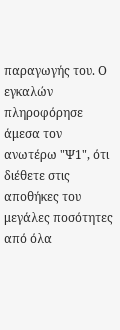παραγωγής του. Ο εγκαλών πληροφόρησε άμεσα τον ανωτέρω "Ψ1", ότι διέθετε στις αποθήκες του μεγάλες ποσότητες από όλα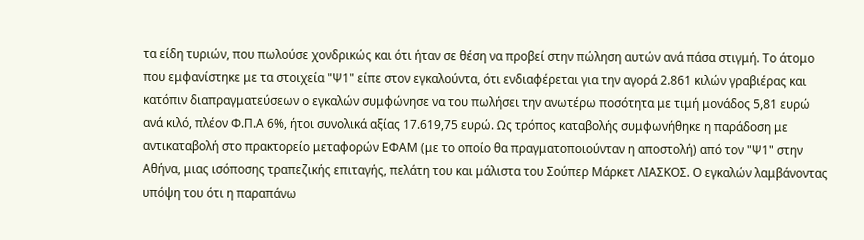τα είδη τυριών, που πωλούσε χονδρικώς και ότι ήταν σε θέση να προβεί στην πώληση αυτών ανά πάσα στιγμή. Το άτομο που εμφανίστηκε με τα στοιχεία "Ψ1" είπε στον εγκαλούντα, ότι ενδιαφέρεται για την αγορά 2.861 κιλών γραβιέρας και κατόπιν διαπραγματεύσεων ο εγκαλών συμφώνησε να του πωλήσει την ανωτέρω ποσότητα με τιμή μονάδος 5,81 ευρώ ανά κιλό, πλέον Φ.Π.Α 6%, ήτοι συνολικά αξίας 17.619,75 ευρώ. Ως τρόπος καταβολής συμφωνήθηκε η παράδοση με αντικαταβολή στο πρακτορείο μεταφορών ΕΦΑΜ (με το οποίο θα πραγματοποιούνταν η αποστολή) από τον "Ψ1" στην Αθήνα, μιας ισόποσης τραπεζικής επιταγής, πελάτη του και μάλιστα του Σούπερ Μάρκετ ΛΙΑΣΚΟΣ. Ο εγκαλών λαμβάνοντας υπόψη του ότι η παραπάνω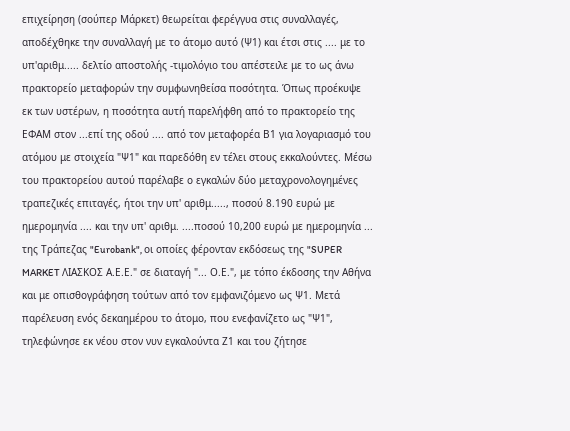επιχείρηση (σούπερ Μάρκετ) θεωρείται φερέγγυα στις συναλλαγές, αποδέχθηκε την συναλλαγή με το άτομο αυτό (Ψ1) και έτσι στις .... με το υπ'αριθμ..... δελτίο αποστολής -τιμολόγιο του απέστειλε με το ως άνω πρακτορείο μεταφορών την συμφωνηθείσα ποσότητα. Όπως προέκυψε εκ των υστέρων, η ποσότητα αυτή παρελήφθη από το πρακτορείο της ΕΦΑΜ στον ...επί της οδού .... από τον μεταφορέα Β1 για λογαριασμό του ατόμου με στοιχεία "Ψ1" και παρεδόθη εν τέλει στους εκκαλούντες. Μέσω του πρακτορείου αυτού παρέλαβε ο εγκαλών δύο μεταχρονολογημένες τραπεζικές επιταγές, ήτοι την υπ' αριθμ....., ποσού 8.190 ευρώ με ημερομηνία .... και την υπ' αριθμ. ....ποσού 10,200 ευρώ με ημερομηνία ... της Τράπεζας "Eurobank", οι οποίες φέρονταν εκδόσεως της "SUPER MARKET ΛΙΑΣΚΟΣ Α.Ε.Ε." σε διαταγή "... Ο.Ε.", με τόπο έκδοσης την Αθήνα και με οπισθογράφηση τούτων από τον εμφανιζόμενο ως Ψ1. Μετά παρέλευση ενός δεκαημέρου το άτομο, που ενεφανίζετο ως "Ψ1", τηλεφώνησε εκ νέου στον νυν εγκαλούντα Ζ1 και του ζήτησε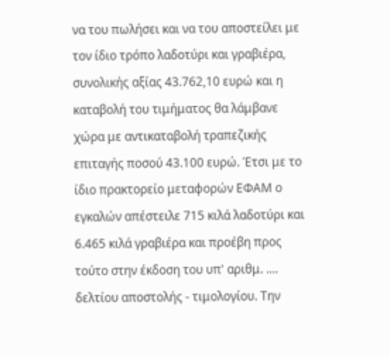να του πωλήσει και να του αποστείλει με τον ίδιο τρόπο λαδοτύρι και γραβιέρα, συνολικής αξίας 43.762,10 ευρώ και η καταβολή του τιμήματος θα λάμβανε χώρα με αντικαταβολή τραπεζικής επιταγής ποσού 43.100 ευρώ. Έτσι με το ίδιο πρακτορείο μεταφορών ΕΦΑΜ ο εγκαλών απέστειλε 715 κιλά λαδοτύρι και 6.465 κιλά γραβιέρα και προέβη προς τούτο στην έκδοση του υπ' αριθμ. .... δελτίου αποστολής - τιμολογίου. Την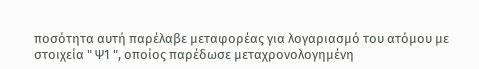ποσότητα αυτή παρέλαβε μεταφορέας για λογαριασμό του ατόμου με στοιχεία " Ψ1 ", οποίος παρέδωσε μεταχρονολογημένη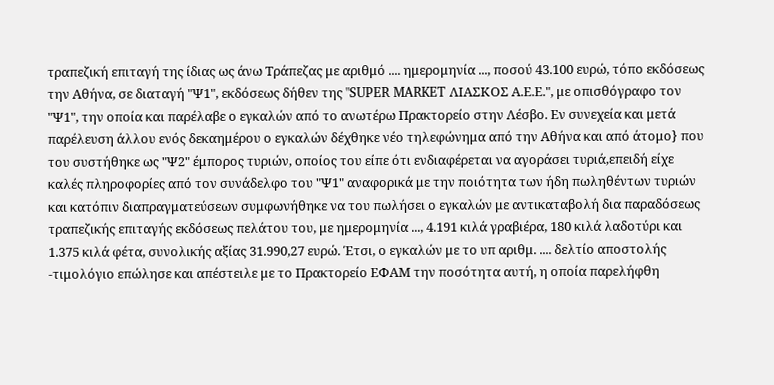τραπεζική επιταγή της ίδιας ως άνω Τράπεζας με αριθμό .... ημερομηνία ..., ποσού 43.100 ευρώ, τόπο εκδόσεως την Αθήνα, σε διαταγή "Ψ1", εκδόσεως δήθεν της "SUPER MARKET ΛΙΑΣΚΟΣ Α.Ε.Ε.", με οπισθόγραφο τον "Ψ1", την οποία και παρέλαβε ο εγκαλών από το ανωτέρω Πρακτορείο στην Λέσβο. Εν συνεχεία και μετά παρέλευση άλλου ενός δεκαημέρου ο εγκαλών δέχθηκε νέο τηλεφώνημα από την Αθήνα και από άτομο} που του συστήθηκε ως "Ψ2" έμπορος τυριών, οποίος του είπε ότι ενδιαφέρεται να αγοράσει τυριά,επειδή είχε καλές πληροφορίες από τον συνάδελφο του "Ψ1" αναφορικά με την ποιότητα των ήδη πωληθέντων τυριών και κατόπιν διαπραγματεύσεων συμφωνήθηκε να του πωλήσει ο εγκαλών με αντικαταβολή δια παραδόσεως τραπεζικής επιταγής εκδόσεως πελάτου του, με ημερομηνία ..., 4.191 κιλά γραβιέρα, 180 κιλά λαδοτύρι και 1.375 κιλά φέτα, συνολικής αξίας 31.990,27 ευρώ. Έτσι, ο εγκαλών με το υπ αριθμ. .... δελτίο αποστολής -τιμολόγιο επώλησε και απέστειλε με το Πρακτορείο ΕΦΑΜ την ποσότητα αυτή, η οποία παρελήφθη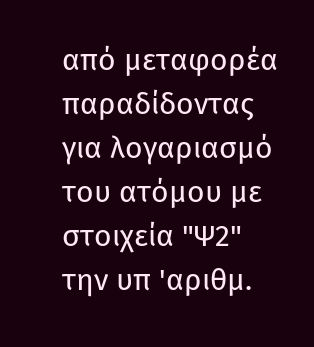από μεταφορέα παραδίδοντας για λογαριασμό του ατόμου με στοιχεία "Ψ2" την υπ 'αριθμ.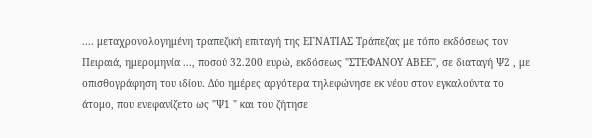.... μεταχρονολογημένη τραπεζική επιταγή της ΕΓΝΑΤΙΑΣ Τράπεζας με τόπο εκδόσεως τον Πειραιά, ημερομηνία ..., ποσού 32.200 ευρώ, εκδόσεως "ΣΤΕΦΑΝΟΥ ΑΒΕΕ", σε διαταγή Ψ2 , με οπισθογράφηση του ιδίου. Δύο ημέρες αργότερα τηλεφώνησε εκ νέου στον εγκαλούντα το άτομο, που ενεφανίζετο ως "Ψ1 " και του ζήτησε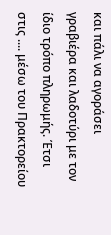και πάλι να αγοράσει γραβιέρα και λαδοτύρι με τον ίδιο τρόπο πληρωμής. Έτσι στις .... μέσω του Πρακτορείου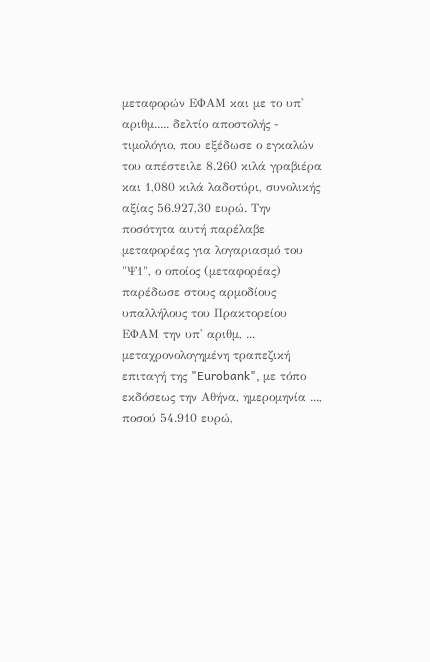μεταφορών ΕΦΑΜ και με το υπ' αριθμ..... δελτίο αποστολής - τιμολόγιο, που εξέδωσε ο εγκαλών του απέστειλε 8.260 κιλά γραβιέρα και 1,080 κιλά λαδοτύρι, συνολικής αξίας 56.927,30 ευρώ. Την ποσότητα αυτή παρέλαβε μεταφορέας για λογαριασμό του "Ψ1", ο οποίος (μεταφορέας) παρέδωσε στους αρμοδίους υπαλλήλους του Πρακτορείου ΕΦΑΜ την υπ' αριθμ, ... μεταχρονολογημένη τραπεζική επιταγή της "Eurobank", με τόπο εκδόσεως την Αθήνα, ημερομηνία ..., ποσού 54.910 ευρώ,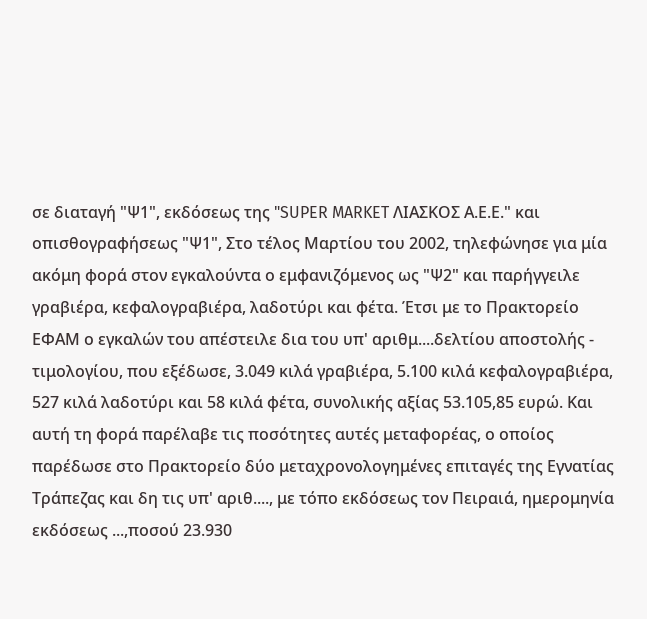σε διαταγή "Ψ1", εκδόσεως της "SUPER MARKET ΛΙΑΣΚΟΣ Α.Ε.Ε." και οπισθογραφήσεως "Ψ1", Στο τέλος Μαρτίου του 2002, τηλεφώνησε για μία ακόμη φορά στον εγκαλούντα ο εμφανιζόμενος ως "Ψ2" και παρήγγειλε γραβιέρα, κεφαλογραβιέρα, λαδοτύρι και φέτα. Έτσι με το Πρακτορείο ΕΦΑΜ ο εγκαλών του απέστειλε δια του υπ' αριθμ....δελτίου αποστολής - τιμολογίου, που εξέδωσε, 3.049 κιλά γραβιέρα, 5.100 κιλά κεφαλογραβιέρα, 527 κιλά λαδοτύρι και 58 κιλά φέτα, συνολικής αξίας 53.105,85 ευρώ. Και αυτή τη φορά παρέλαβε τις ποσότητες αυτές μεταφορέας, ο οποίος παρέδωσε στο Πρακτορείο δύο μεταχρονολογημένες επιταγές της Εγνατίας Τράπεζας και δη τις υπ' αριθ...., με τόπο εκδόσεως τον Πειραιά, ημερομηνία εκδόσεως ...,ποσού 23.930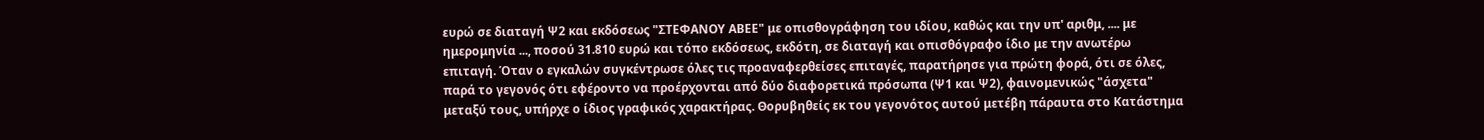ευρώ σε διαταγή Ψ2 και εκδόσεως "ΣΤΕΦΑΝΟΥ ΑΒΕΕ" με οπισθογράφηση του ιδίου, καθώς και την υπ' αριθμ, .... με ημερομηνία ..., ποσού 31.810 ευρώ και τόπο εκδόσεως, εκδότη, σε διαταγή και οπισθόγραφο ίδιο με την ανωτέρω επιταγή. Όταν ο εγκαλών συγκέντρωσε όλες τις προαναφερθείσες επιταγές, παρατήρησε για πρώτη φορά, ότι σε όλες, παρά το γεγονός ότι εφέροντο να προέρχονται από δύο διαφορετικά πρόσωπα (Ψ1 και Ψ2), φαινομενικώς "άσχετα" μεταξύ τους, υπήρχε ο ίδιος γραφικός χαρακτήρας. Θορυβηθείς εκ του γεγονότος αυτού μετέβη πάραυτα στο Κατάστημα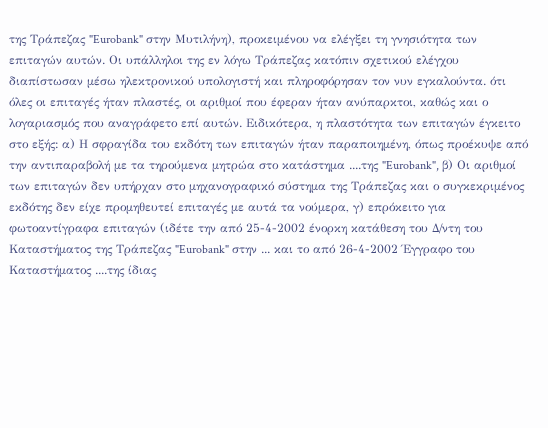της Τράπεζας "Eurobank" στην Μυτιλήνη), προκειμένου να ελέγξει τη γνησιότητα των επιταγών αυτών. Οι υπάλληλοι της εν λόγω Τράπεζας κατόπιν σχετικού ελέγχου διαπίστωσαν μέσω ηλεκτρονικού υπολογιστή και πληροφόρησαν τον νυν εγκαλούντα. ότι όλες οι επιταγές ήταν πλαστές, οι αριθμοί που έφεραν ήταν ανύπαρκτοι, καθώς και ο λογαριασμός που αναγράφετο επί αυτών. Ειδικότερα, η πλαστότητα των επιταγών έγκειτο στο εξής: α) Η σφραγίδα του εκδότη των επιταγών ήταν παραποιημένη, όπως προέκυψε από την αντιπαραβολή με τα τηρούμενα μητρώα στο κατάστημα ....της "Eurobank", β) Οι αριθμοί των επιταγών δεν υπήρχαν στο μηχανογραφικό σύστημα της Τράπεζας και ο συγκεκριμένος εκδότης δεν είχε προμηθευτεί επιταγές με αυτά τα νούμερα, γ) επρόκειτο για φωτοαντίγραφα επιταγών (ιδέτε την από 25-4-2002 ένορκη κατάθεση του Δ/ντη του Καταστήματος της Τράπεζας "Eurobank" στην ... και το από 26-4-2002 Έγγραφο του Καταστήματος ....της ίδιας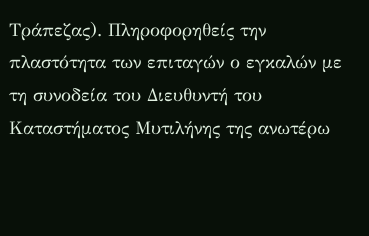Τράπεζας). Πληροφορηθείς την πλαστότητα των επιταγών ο εγκαλών με τη συνοδεία του Διευθυντή του Καταστήματος Μυτιλήνης της ανωτέρω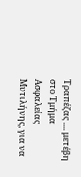Τραπέζας .... μετέβη στο Τμήμα Ασφαλείας Μυτιλήνης, για να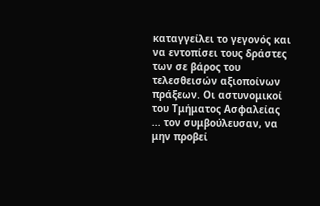καταγγείλει το γεγονός και να εντοπίσει τους δράστες των σε βάρος του τελεσθεισών αξιοποίνων πράξεων. Οι αστυνομικοί του Τμήματος Ασφαλείας ... τον συμβούλευσαν, να μην προβεί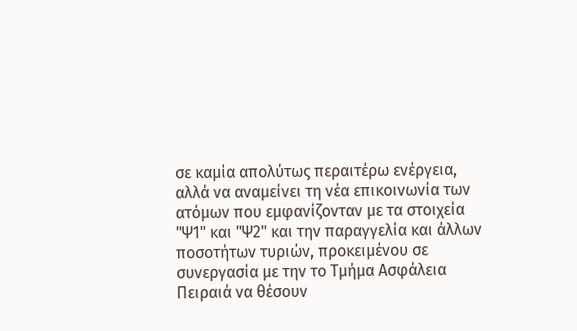σε καμία απολύτως περαιτέρω ενέργεια, αλλά να αναμείνει τη νέα επικοινωνία των ατόμων που εμφανίζονταν με τα στοιχεία "Ψ1" και "Ψ2" και την παραγγελία και άλλων ποσοτήτων τυριών, προκειμένου σε συνεργασία με την το Τμήμα Ασφάλεια Πειραιά να θέσουν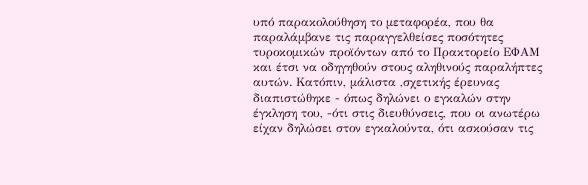υπό παρακολούθηση το μεταφορέα, που θα παραλάμβανε τις παραγγελθείσες ποσότητες τυροκομικών προϊόντων από το Πρακτορείο ΕΦΑΜ και έτσι να οδηγηθούν στους αληθινούς παραλήπτες αυτών. Κατόπιν, μάλιστα ,σχετικής έρευνας διαπιστώθηκε - όπως δηλώνει ο εγκαλών στην έγκληση του, -ότι στις διευθύνσεις, που οι ανωτέρω είχαν δηλώσει στον εγκαλούντα, ότι ασκούσαν τις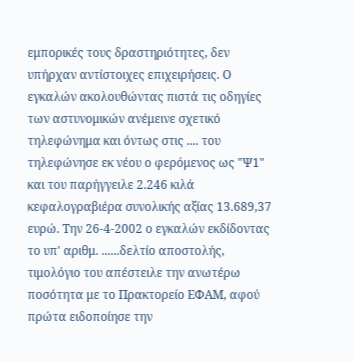εμπορικές τους δραστηριότητες, δεν υπήρχαν αντίστοιχες επιχειρήσεις. Ο εγκαλών ακολουθώντας πιστά τις οδηγίες των αστυνομικών ανέμεινε σχετικό τηλεφώνημα και όντως στις .... του τηλεφώνησε εκ νέου ο φερόμενος ως "Ψ1" και του παρήγγειλε 2.246 κιλά κεφαλογραβιέρα συνολικής αξίας 13.689,37 ευρώ. Την 26-4-2002 ο εγκαλών εκδίδοντας το υπ' αριθμ. ......δελτίο αποστολής, τιμολόγιο του απέστειλε την ανωτέρω ποσότητα με το Πρακτορείο ΕΦΑΜ, αφού πρώτα ειδοποίησε την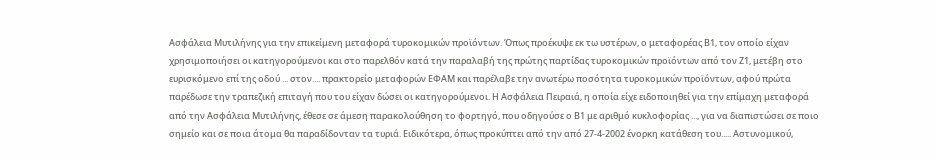Ασφάλεια Μυτιλήνης για την επικείμενη μεταφορά τυροκομικών προϊόντων. Όπως προέκυψε εκ τω υστέρων, ο μεταφορέας Β1, τον οποίο είχαν χρησιμοποιήσει οι κατηγορούμενοι και στο παρελθόν κατά την παραλαβή της πρώτης παρτίδας τυροκομικών προϊόντων από τον Ζ1, μετέβη στο ευρισκόμενο επί της οδού ... στον.... πρακτορείο μεταφορών ΕΦΑΜ και παρέλαβε την ανωτέρω ποσότητα τυροκομικών προϊόντων, αφού πρώτα παρέδωσε την τραπεζική επιταγή που του είχαν δώσει οι κατηγορούμενοι. Η Ασφάλεια Πειραιά, η οποία είχε ειδοποιηθεί για την επίμαχη μεταφορά από την Ασφάλεια Μυτιλήνης, έθεσε σε άμεση παρακολούθηση το φορτηγό, που οδηγούσε ο Β1 με αριθμό κυκλοφορίας ..., για να διαπιστώσει σε ποιο σημείο και σε ποια άτομα θα παραδίδονταν τα τυριά. Ειδικότερα, όπως προκύπτει από την από 27-4-2002 ένορκη κατάθεση του..... Αστυνομικού,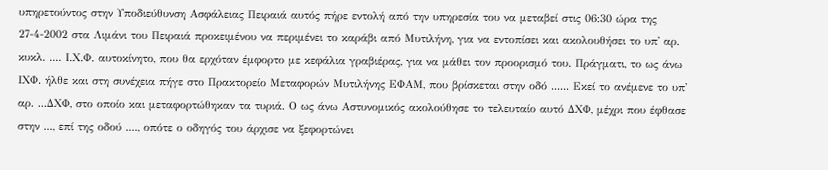υπηρετούντος στην Υποδιεύθυνση Ασφάλειας Πειραιά αυτός πήρε εντολή από την υπηρεσία του να μεταβεί στις 06:30 ώρα της 27-4-2002 στα Λιμάνι του Πειραιά προκειμένου να περιμένει το καράβι από Μυτιλήνη, για να εντοπίσει και ακολουθήσει το υπ' αρ. κυκλ. .... Ι.Χ.Φ. αυτοκίνητο, που θα ερχόταν έμφορτο με κεφάλια γραβιέρας, για να μάθει τον προορισμό του. Πράγματι, το ως άνω ΙΧΦ. ήλθε και στη συνέχεια πήγε στο Πρακτορείο Μεταφορών Μυτιλήνης ΕΦΑΜ, που βρίσκεται στην οδό ...... Εκεί το ανέμενε το υπ' αρ. ...ΔΧΦ, στο οποίο και μεταφορτώθηκαν τα τυριά. Ο ως άνω Αστυνομικός ακολούθησε το τελευταίο αυτό ΔΧΦ, μέχρι που έφθασε στην ..., επί της οδού ...., οπότε ο οδηγός του άρχισε να ξεφορτώνει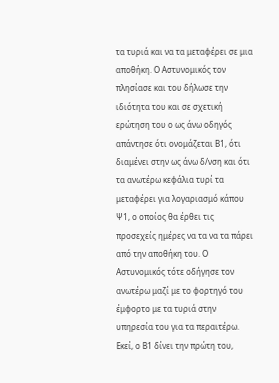τα τυριά και να τα μεταφέρει σε μια αποθήκη. Ο Αστυνομικός τον πλησίασε και του δήλωσε την ιδιότητα του και σε σχετική ερώτηση του ο ως άνω οδηγός απάντησε ότι ονομάζεται Β1, ότι διαμένει στην ως άνω δ/νση και ότι τα ανωτέρω κεφάλια τυρί τα μεταφέρει για λογαριασμό κάπου Ψ1, ο οποίος θα έρθει τις προσεχείς ημέρες να τα να τα πάρει από την αποθήκη του. Ο Αστυνομικός τότε οδήγησε τον ανωτέρω μαζί με το φορτηγό του έμφορτο με τα τυριά στην υπηρεσία του για τα περαιτέρω. Εκεί, ο Β1 δίνει την πρώτη του,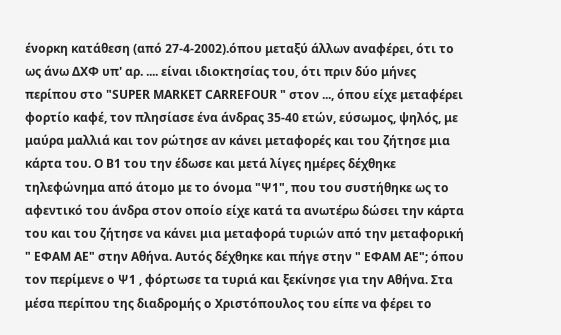ένορκη κατάθεση (από 27-4-2002).όπου μεταξύ άλλων αναφέρει, ότι το ως άνω ΔΧΦ υπ' αρ. .... είναι ιδιοκτησίας του, ότι πριν δύο μήνες περίπου στο "SUPER MARKET CARREFOUR " στον ..., όπου είχε μεταφέρει φορτίο καφέ, τον πλησίασε ένα άνδρας 35-40 ετών, εύσωμος, ψηλός, με μαύρα μαλλιά και τον ρώτησε αν κάνει μεταφορές και του ζήτησε μια κάρτα του. Ο Β1 του την έδωσε και μετά λίγες ημέρες δέχθηκε τηλεφώνημα από άτομο με το όνομα "Ψ1", που του συστήθηκε ως το αφεντικό του άνδρα στον οποίο είχε κατά τα ανωτέρω δώσει την κάρτα του και του ζήτησε να κάνει μια μεταφορά τυριών από την μεταφορική " ΕΦΑΜ ΑΕ" στην Αθήνα. Αυτός δέχθηκε και πήγε στην " ΕΦΑΜ ΑΕ"; όπου τον περίμενε ο Ψ1 , φόρτωσε τα τυριά και ξεκίνησε για την Αθήνα. Στα μέσα περίπου της διαδρομής ο Χριστόπουλος του είπε να φέρει το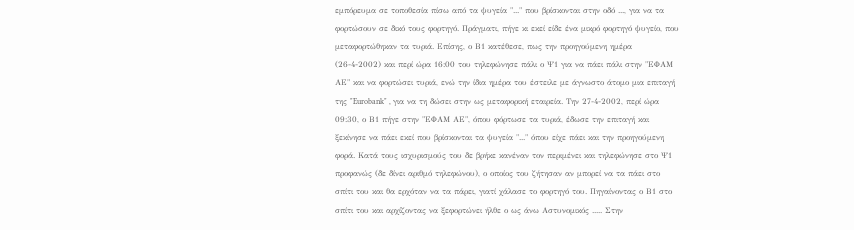εμπόρευμα σε τοποθεσία πίσω από τα ψυγεία "..." που βρίσκονται στην οδό ..., για να τα φορτώσουν σε δικό τους φορτηγό. Πράγματι, πήγε κι εκεί είδε ένα μικρό φορτηγό ψυγείο, που μεταφορτώθηκαν τα τυριά. Επίσης, ο Β1 κατέθεσε, πως την προηγούμενη ημέρα (26-4-2002) και περί ώρα 16:00 του τηλεφώνησε πάλι ο Ψ1 για να πάει πάλι στην "ΕΦΑΜ ΑΕ" και να φορτώσει τυριά, ενώ την ίδια ημέρα του έστειλε με άγνωστο άτομο μια επιταγή της "Eurobank" , για να τη δώσει στην ως μεταφορική εταιρεία. Την 27-4-2002, περί ώρα 09:30, ο Β1 πήγε στην "ΕΦΑΜ ΑΕ", όπου φόρτωσε τα τυριά, έδωσε την επιταγή και ξεκίνησε να πάει εκεί που βρίσκονται τα ψυγεία "..." όπου είχε πάει και την προηγούμενη φορά. Κατά τους ισχυρισμούς του δε βρήκε κανέναν τον περιμένει και τηλεφώνησε στο Ψ1 προφανώς (δε δίνει αριθμό τηλεφώνου), ο οποίος του ζήτησαν αν μπορεί να τα πάει στο σπίτι του και θα ερχόταν να τα πάρει, γιατί χάλασε το φορτηγό του. Πηγαίνοντας ο Β1 στο σπίτι του και αρχίζοντας να ξεφορτώνει ήλθε ο ως άνω Αστυνομικός ..... Στην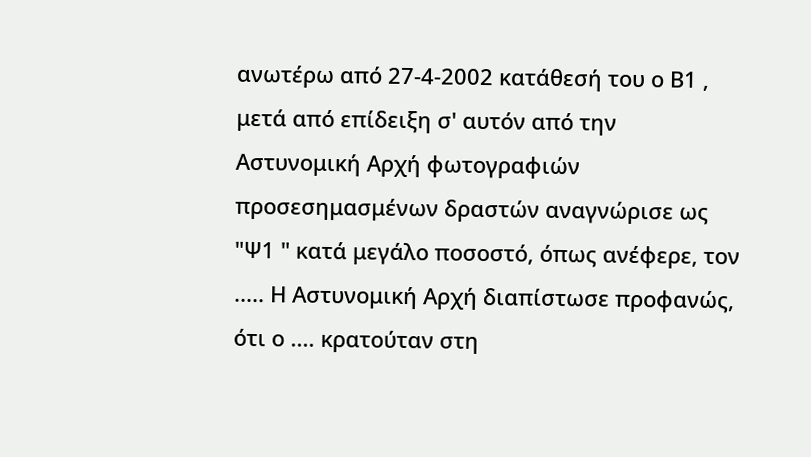ανωτέρω από 27-4-2002 κατάθεσή του ο Β1 , μετά από επίδειξη σ' αυτόν από την Αστυνομική Αρχή φωτογραφιών προσεσημασμένων δραστών αναγνώρισε ως "Ψ1 " κατά μεγάλο ποσοστό, όπως ανέφερε, τον ..... Η Αστυνομική Αρχή διαπίστωσε προφανώς, ότι ο .... κρατούταν στη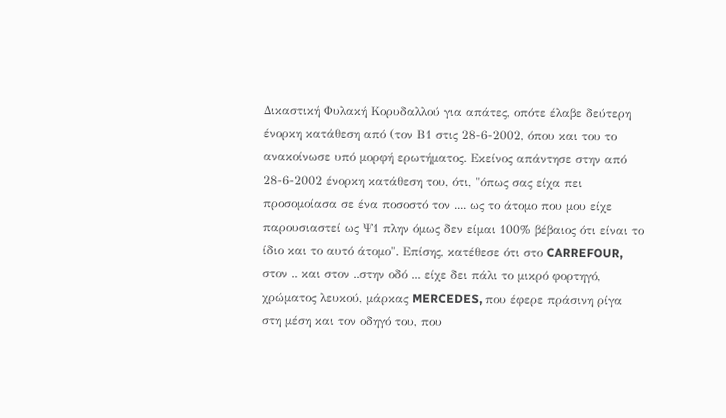Δικαστική Φυλακή Κορυδαλλού για απάτες, οπότε έλαβε δεύτερη ένορκη κατάθεση από (τον Β1 στις 28-6-2002, όπου και του το ανακοίνωσε υπό μορφή ερωτήματος. Εκείνος απάντησε στην από 28-6-2002 ένορκη κατάθεση του, ότι, "όπως σας είχα πει προσομοίασα σε ένα ποσοστό τον .... ως το άτομο που μου είχε παρουσιαστεί ως Ψ1 πλην όμως δεν είμαι 100% βέβαιος ότι είναι το ίδιο και το αυτό άτομο". Επίσης, κατέθεσε ότι στο CARREFOUR, στον .. και στον ..στην οδό ... είχε δει πάλι το μικρό φορτηγό, χρώματος λευκού, μάρκας MERCEDES, που έφερε πράσινη ρίγα στη μέση και τον οδηγό του, που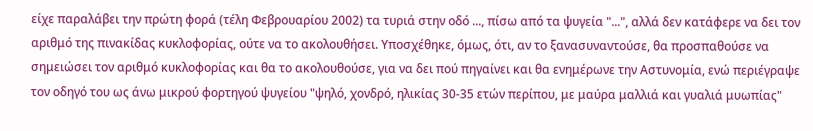είχε παραλάβει την πρώτη φορά (τέλη Φεβρουαρίου 2002) τα τυριά στην οδό ..., πίσω από τα ψυγεία "...", αλλά δεν κατάφερε να δει τον αριθμό της πινακίδας κυκλοφορίας, ούτε να το ακολουθήσει. Υποσχέθηκε, όμως, ότι, αν το ξανασυναντούσε, θα προσπαθούσε να σημειώσει τον αριθμό κυκλοφορίας και θα το ακολουθούσε, για να δει πού πηγαίνει και θα ενημέρωνε την Αστυνομία, ενώ περιέγραψε τον οδηγό του ως άνω μικρού φορτηγού ψυγείου "ψηλό, χονδρό, ηλικίας 30-35 ετών περίπου, με μαύρα μαλλιά και γυαλιά μυωπίας"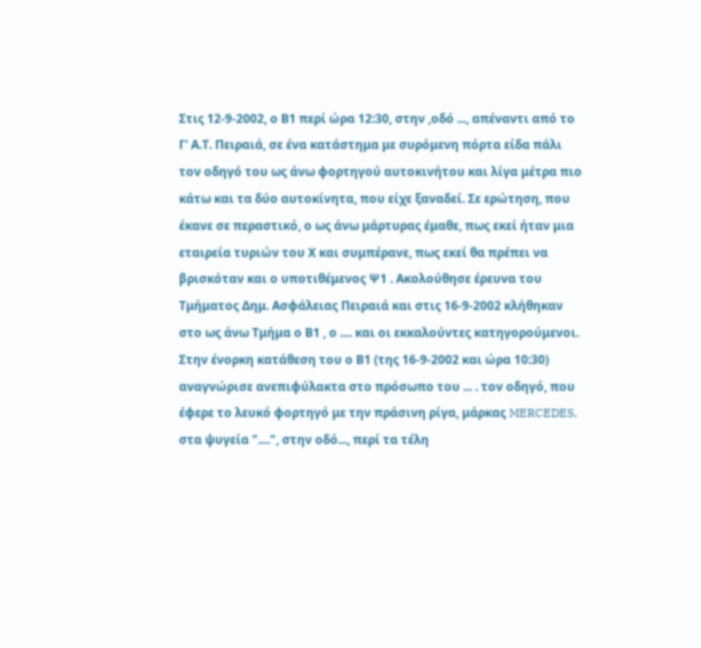Στις 12-9-2002, ο Β1 περί ώρα 12:30, στην ,οδό ..., απέναντι από το Γ' Α.Τ. Πειραιά, σε ένα κατάστημα με συρόμενη πόρτα είδα πάλι τον οδηγό του ως άνω φορτηγού αυτοκινήτου και λίγα μέτρα πιο κάτω και τα δύο αυτοκίνητα, που είχε ξαναδεί. Σε ερώτηση, που έκανε σε περαστικό, ο ως άνω μάρτυρας έμαθε, πως εκεί ήταν μια εταιρεία τυριών του Χ και συμπέρανε, πως εκεί θα πρέπει να βρισκόταν και ο υποτιθέμενος Ψ1 . Ακολούθησε έρευνα του Τμήματος Δημ. Ασφάλειας Πειραιά και στις 16-9-2002 κλήθηκαν στο ως άνω Τμήμα ο Β1 , ο .... και οι εκκαλούντες κατηγορούμενοι. Στην ένορκη κατάθεση του ο Β1 (της 16-9-2002 και ώρα 10:30) αναγνώρισε ανεπιφύλακτα στο πρόσωπο του ... . τον οδηγό, που έφερε το λευκό φορτηγό με την πράσινη ρίγα, μάρκας MERCEDES, στα ψυγεία "....", στην οδό..., περί τα τέλη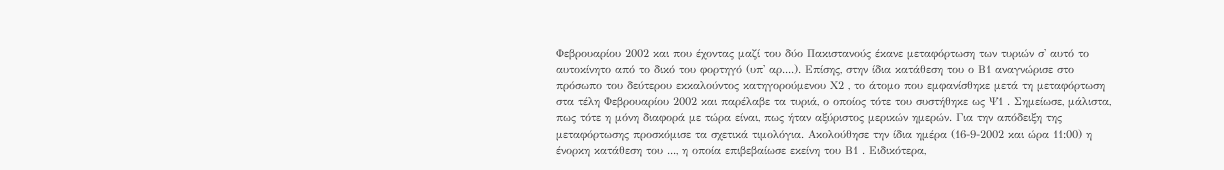Φεβρουαρίου 2002 και που έχοντας μαζί του δύο Πακιστανούς έκανε μεταφόρτωση των τυριών σ' αυτό το αυτοκίνητο από το δικό του φορτηγό (υπ' αρ....). Επίσης, στην ίδια κατάθεση του ο Β1 αναγνώρισε στο πρόσωπο του δεύτερου εκκαλούντος κατηγορούμενου Χ2 , το άτομο που εμφανίσθηκε μετά τη μεταφόρτωση στα τέλη Φεβρουαρίου 2002 και παρέλαβε τα τυριά, ο οποίος τότε του συστήθηκε ως Ψ1 . Σημείωσε, μάλιστα, πως τότε η μόνη διαφορά με τώρα είναι, πως ήταν αξύριστος μερικών ημερών. Για την απόδειξη της μεταφόρτωσης προσκόμισε τα σχετικά τιμολόγια. Ακολούθησε την ίδια ημέρα (16-9-2002 και ώρα 11:00) η ένορκη κατάθεση του ..., η οποία επιβεβαίωσε εκείνη του Β1 . Ειδικότερα,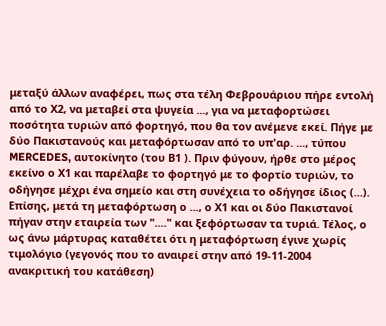μεταξύ άλλων αναφέρει, πως στα τέλη Φεβρουάριου πήρε εντολή από το Χ2, να μεταβεί στα ψυγεία ..., για να μεταφορτώσει ποσότητα τυριών από φορτηγό, που θα τον ανέμενε εκεί. Πήγε με δύο Πακιστανούς και μεταφόρτωσαν από το υπ'αρ. ..., τύπου MERCEDES, αυτοκίνητο (του Β1 ). Πριν φύγουν, ήρθε στο μέρος εκείνο ο Χ1 και παρέλαβε το φορτηγό με το φορτίο τυριών, το οδήγησε μέχρι ένα σημείο και στη συνέχεια το οδήγησε ίδιος (...). Επίσης, μετά τη μεταφόρτωση ο ..., ο Χ1 και οι δύο Πακιστανοί πήγαν στην εταιρεία των "...." και ξεφόρτωσαν τα τυριά. Τέλος, ο ως άνω μάρτυρας καταθέτει ότι η μεταφόρτωση έγινε χωρίς τιμολόγιο (γεγονός που το αναιρεί στην από 19-11-2004 ανακριτική του κατάθεση)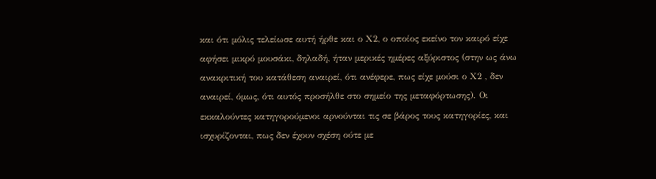και ότι μόλις τελείωσε αυτή ήρθε και ο Χ2, ο οποίος εκείνο τον καιρό είχε αφήσει μικρό μουσάκι, δηλαδή, ήταν μερικές ημέρες αξύριστος (στην ως άνω ανακριτική του κατάθεση αναιρεί, ότι ανέφερε, πως είχε μούσι ο Χ2 , δεν αναιρεί, όμως, ότι αυτός προσήλθε στο σημείο της μεταφόρτωσης). Οι εκκαλούντες κατηγορούμενοι αρνούνται τις σε βάρος τους κατηγορίες, και ισχυρίζονται, πως δεν έχουν σχέση ούτε με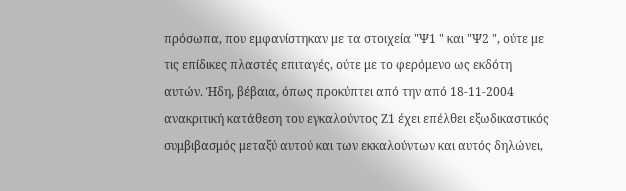πρόσωπα, που εμφανίστηκαν με τα στοιχεία "Ψ1 " και "Ψ2 ", ούτε με τις επίδικες πλαστές επιταγές, ούτε με το φερόμενο ως εκδότη αυτών. Ήδη, βέβαια, όπως προκύπτει από την από 18-11-2004 ανακριτική κατάθεση του εγκαλούντος Ζ1 έχει επέλθει εξωδικαστικός συμβιβασμός μεταξύ αυτού και των εκκαλούντων και αυτός δηλώνει,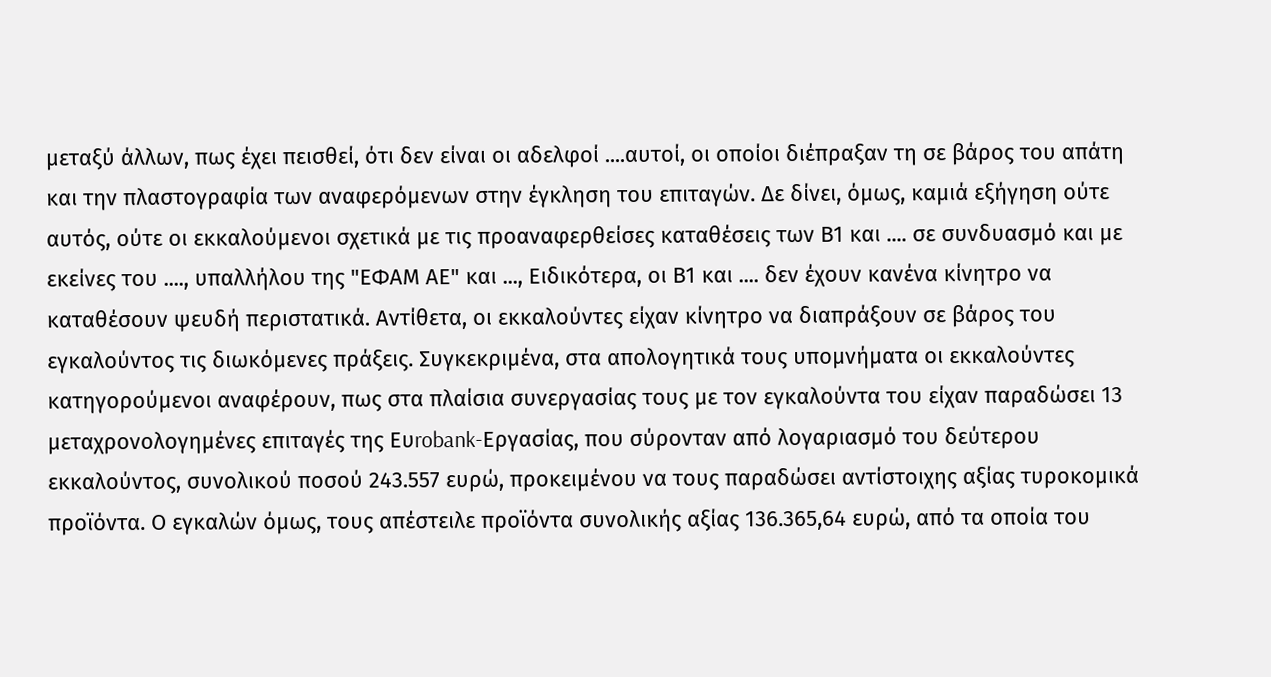μεταξύ άλλων, πως έχει πεισθεί, ότι δεν είναι οι αδελφοί ....αυτοί, οι οποίοι διέπραξαν τη σε βάρος του απάτη και την πλαστογραφία των αναφερόμενων στην έγκληση του επιταγών. Δε δίνει, όμως, καμιά εξήγηση ούτε αυτός, ούτε οι εκκαλούμενοι σχετικά με τις προαναφερθείσες καταθέσεις των Β1 και .... σε συνδυασμό και με εκείνες του ...., υπαλλήλου της "ΕΦΑΜ ΑΕ" και ..., Ειδικότερα, οι Β1 και .... δεν έχουν κανένα κίνητρο να καταθέσουν ψευδή περιστατικά. Αντίθετα, οι εκκαλούντες είχαν κίνητρο να διαπράξουν σε βάρος του εγκαλούντος τις διωκόμενες πράξεις. Συγκεκριμένα, στα απολογητικά τους υπομνήματα οι εκκαλούντες κατηγορούμενοι αναφέρουν, πως στα πλαίσια συνεργασίας τους με τον εγκαλούντα του είχαν παραδώσει 13 μεταχρονολογημένες επιταγές της Ευrobank-Εργασίας, που σύρονταν από λογαριασμό του δεύτερου εκκαλούντος, συνολικού ποσού 243.557 ευρώ, προκειμένου να τους παραδώσει αντίστοιχης αξίας τυροκομικά προϊόντα. Ο εγκαλών όμως, τους απέστειλε προϊόντα συνολικής αξίας 136.365,64 ευρώ, από τα οποία του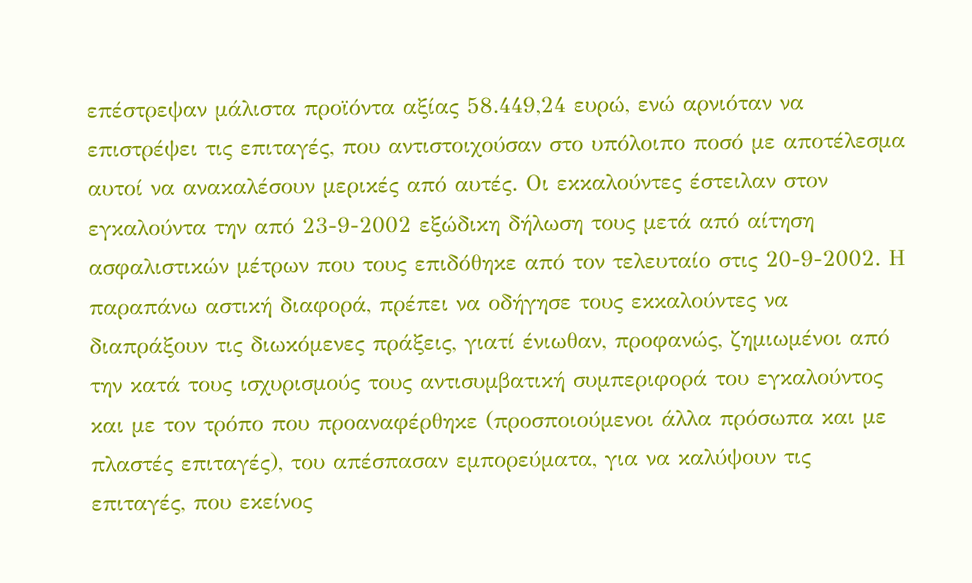επέστρεψαν μάλιστα προϊόντα αξίας 58.449,24 ευρώ, ενώ αρνιόταν να επιστρέψει τις επιταγές, που αντιστοιχούσαν στο υπόλοιπο ποσό με αποτέλεσμα αυτοί να ανακαλέσουν μερικές από αυτές. Οι εκκαλούντες έστειλαν στον εγκαλούντα την από 23-9-2002 εξώδικη δήλωση τους μετά από αίτηση ασφαλιστικών μέτρων που τους επιδόθηκε από τον τελευταίο στις 20-9-2002. Η παραπάνω αστική διαφορά, πρέπει να οδήγησε τους εκκαλούντες να διαπράξουν τις διωκόμενες πράξεις, γιατί ένιωθαν, προφανώς, ζημιωμένοι από την κατά τους ισχυρισμούς τους αντισυμβατική συμπεριφορά του εγκαλούντος και με τον τρόπο που προαναφέρθηκε (προσποιούμενοι άλλα πρόσωπα και με πλαστές επιταγές), του απέσπασαν εμπορεύματα, για να καλύψουν τις επιταγές, που εκείνος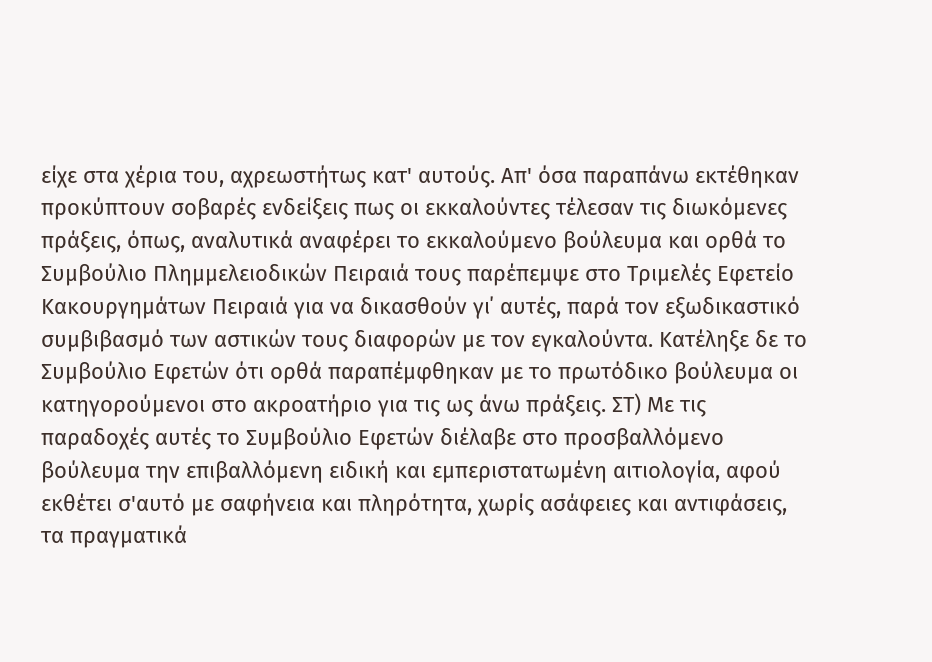είχε στα χέρια του, αχρεωστήτως κατ' αυτούς. Απ' όσα παραπάνω εκτέθηκαν προκύπτουν σοβαρές ενδείξεις πως οι εκκαλούντες τέλεσαν τις διωκόμενες πράξεις, όπως, αναλυτικά αναφέρει το εκκαλούμενο βούλευμα και ορθά το Συμβούλιο Πλημμελειοδικών Πειραιά τους παρέπεμψε στο Τριμελές Εφετείο Κακουργημάτων Πειραιά για να δικασθούν γι΄ αυτές, παρά τον εξωδικαστικό συμβιβασμό των αστικών τους διαφορών με τον εγκαλούντα. Κατέληξε δε το Συμβούλιο Εφετών ότι ορθά παραπέμφθηκαν με το πρωτόδικο βούλευμα οι κατηγορούμενοι στο ακροατήριο για τις ως άνω πράξεις. ΣΤ) Με τις παραδοχές αυτές το Συμβούλιο Εφετών διέλαβε στο προσβαλλόμενο βούλευμα την επιβαλλόμενη ειδική και εμπεριστατωμένη αιτιολογία, αφού εκθέτει σ'αυτό με σαφήνεια και πληρότητα, χωρίς ασάφειες και αντιφάσεις, τα πραγματικά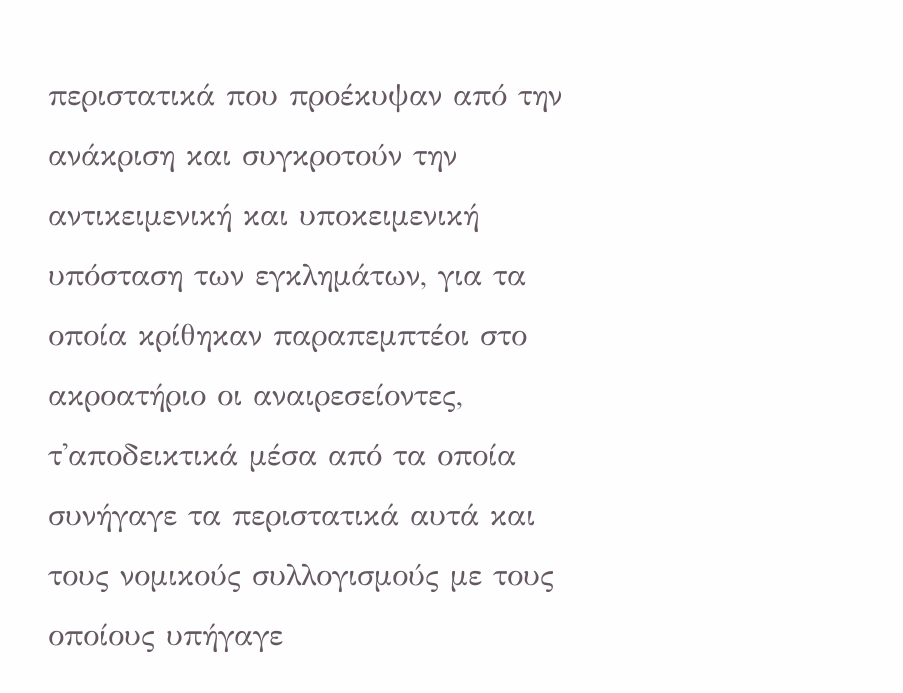περιστατικά που προέκυψαν από την ανάκριση και συγκροτούν την αντικειμενική και υποκειμενική υπόσταση των εγκλημάτων, για τα οποία κρίθηκαν παραπεμπτέοι στο ακροατήριο οι αναιρεσείοντες, τ'αποδεικτικά μέσα από τα οποία συνήγαγε τα περιστατικά αυτά και τους νομικούς συλλογισμούς με τους οποίους υπήγαγε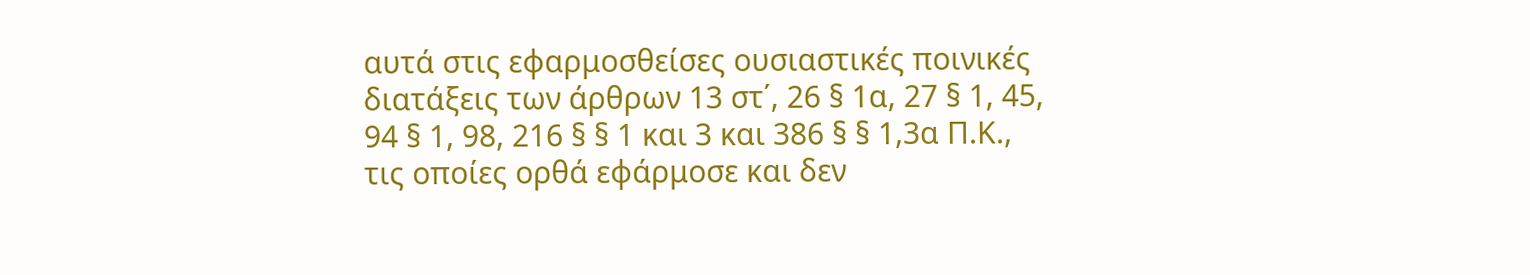αυτά στις εφαρμοσθείσες ουσιαστικές ποινικές διατάξεις των άρθρων 13 στ΄, 26 § 1α, 27 § 1, 45, 94 § 1, 98, 216 § § 1 και 3 και 386 § § 1,3α Π.Κ., τις οποίες ορθά εφάρμοσε και δεν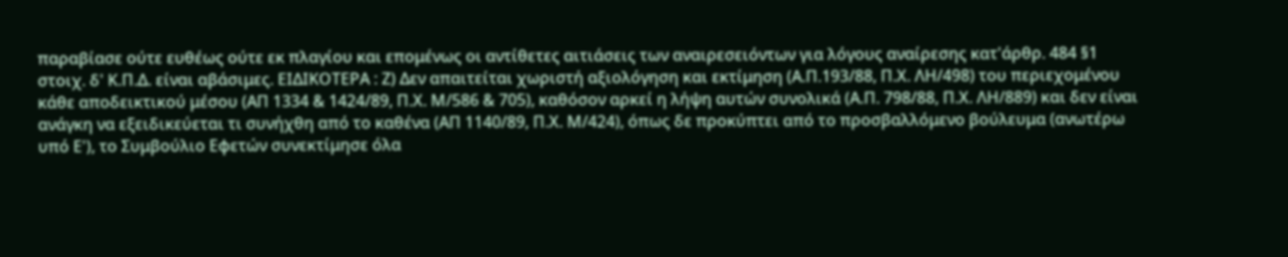παραβίασε ούτε ευθέως ούτε εκ πλαγίου και επομένως οι αντίθετες αιτιάσεις των αναιρεσειόντων για λόγους αναίρεσης κατ'άρθρ. 484 §1 στοιχ. δ' Κ.Π.Δ. είναι αβάσιμες. ΕΙΔΙΚΟΤΕΡΑ : Ζ) Δεν απαιτείται χωριστή αξιολόγηση και εκτίμηση (Α.Π.193/88, Π.Χ. ΛΗ/498) του περιεχομένου κάθε αποδεικτικού μέσου (ΑΠ 1334 & 1424/89, Π.Χ. Μ/586 & 705), καθόσον αρκεί η λήψη αυτών συνολικά (Α.Π. 798/88, Π.Χ. ΛΗ/889) και δεν είναι ανάγκη να εξειδικεύεται τι συνήχθη από το καθένα (ΑΠ 1140/89, Π.Χ. Μ/424), όπως δε προκύπτει από το προσβαλλόμενο βούλευμα (ανωτέρω υπό Ε'), το Συμβούλιο Εφετών συνεκτίμησε όλα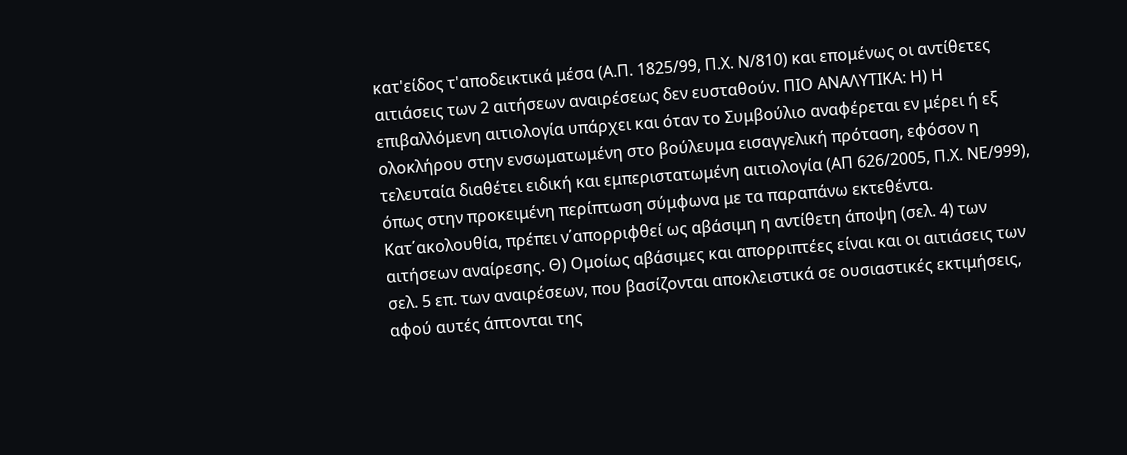κατ'είδος τ'αποδεικτικά μέσα (Α.Π. 1825/99, Π.Χ. Ν/810) και επομένως οι αντίθετες αιτιάσεις των 2 αιτήσεων αναιρέσεως δεν ευσταθούν. ΠΙΟ ΑΝΑΛΥΤΙΚΑ: Η) Η επιβαλλόμενη αιτιολογία υπάρχει και όταν το Συμβούλιο αναφέρεται εν μέρει ή εξ ολοκλήρου στην ενσωματωμένη στο βούλευμα εισαγγελική πρόταση, εφόσον η τελευταία διαθέτει ειδική και εμπεριστατωμένη αιτιολογία (ΑΠ 626/2005, Π.Χ. ΝΕ/999), όπως στην προκειμένη περίπτωση σύμφωνα με τα παραπάνω εκτεθέντα. Κατ΄ακολουθία, πρέπει ν΄απορριφθεί ως αβάσιμη η αντίθετη άποψη (σελ. 4) των αιτήσεων αναίρεσης. Θ) Ομοίως αβάσιμες και απορριπτέες είναι και οι αιτιάσεις των σελ. 5 επ. των αναιρέσεων, που βασίζονται αποκλειστικά σε ουσιαστικές εκτιμήσεις, αφού αυτές άπτονται της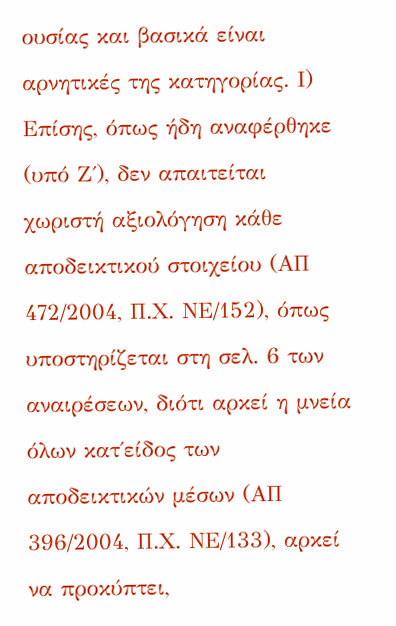ουσίας και βασικά είναι αρνητικές της κατηγορίας. Ι) Επίσης, όπως ήδη αναφέρθηκε (υπό Ζ΄), δεν απαιτείται χωριστή αξιολόγηση κάθε αποδεικτικού στοιχείου (ΑΠ 472/2004, Π.Χ. ΝΕ/152), όπως υποστηρίζεται στη σελ. 6 των αναιρέσεων, διότι αρκεί η μνεία όλων κατ΄είδος των αποδεικτικών μέσων (ΑΠ 396/2004, Π.Χ. ΝΕ/133), αρκεί να προκύπτει,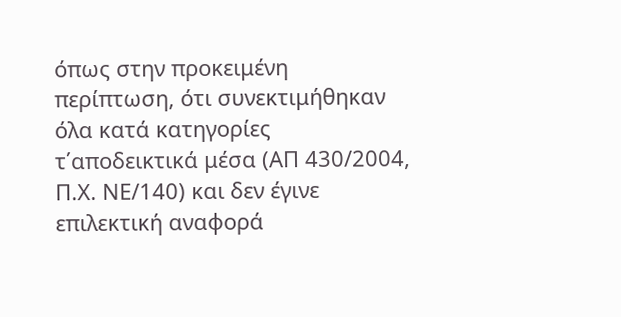όπως στην προκειμένη περίπτωση, ότι συνεκτιμήθηκαν όλα κατά κατηγορίες τ΄αποδεικτικά μέσα (ΑΠ 430/2004, Π.Χ. ΝΕ/140) και δεν έγινε επιλεκτική αναφορά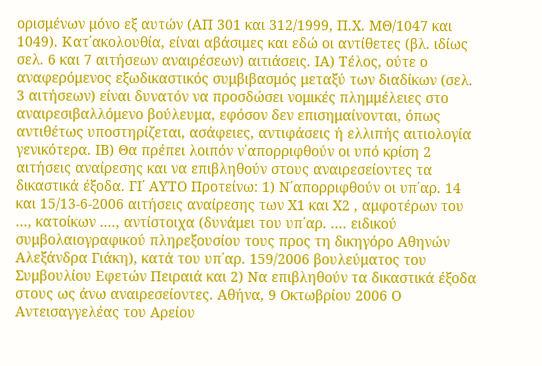ορισμένων μόνο εξ αυτών (ΑΠ 301 και 312/1999, Π.Χ. ΜΘ/1047 και 1049). Κατ΄ακολουθία, είναι αβάσιμες και εδώ οι αντίθετες (βλ. ιδίως σελ. 6 και 7 αιτήσεων αναιρέσεων) αιτιάσεις. ΙΑ) Τέλος, ούτε ο αναφερόμενος εξωδικαστικός συμβιβασμός μεταξύ των διαδίκων (σελ. 3 αιτήσεων) είναι δυνατόν να προσδώσει νομικές πλημμέλειες στο αναιρεσιβαλλόμενο βούλευμα, εφόσον δεν επισημαίνονται, όπως αντιθέτως υποστηρίζεται, ασάφειες, αντιφάσεις ή ελλιπής αιτιολογία γενικότερα. ΙΒ) Θα πρέπει λοιπόν ν΄απορριφθούν οι υπό κρίση 2 αιτήσεις αναίρεσης και να επιβληθούν στους αναιρεσείοντες τα δικαστικά έξοδα. ΓΙ΄ ΑΥΤΟ Προτείνω: 1) Ν΄απορριφθούν οι υπ΄αρ. 14 και 15/13-6-2006 αιτήσεις αναίρεσης των Χ1 και Χ2 , αμφοτέρων του ..., κατοίκων ...., αντίστοιχα (δυνάμει του υπ΄αρ. .... ειδικού συμβολαιογραφικού πληρεξουσίου τους προς τη δικηγόρο Αθηνών Αλεξάνδρα Γιάκη), κατά του υπ΄αρ. 159/2006 βουλεύματος του Συμβουλίου Εφετών Πειραιά και 2) Να επιβληθούν τα δικαστικά έξοδα στους ως άνω αναιρεσείοντες. Αθήνα, 9 Οκτωβρίου 2006 Ο Αντεισαγγελέας του Αρείου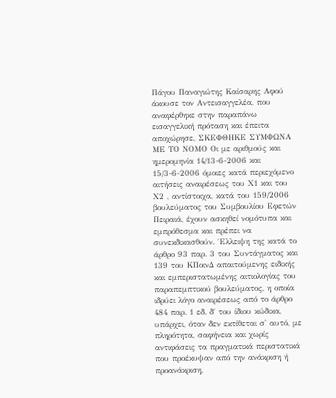Πάγου Παναγιώτης Καίσαρης Αφού άκουσε τον Αντεισαγγελέα, που αναφέρθηκε στην παραπάνω εισαγγελική πρόταση και έπειτα αποχώρησε, ΣΚΕΦΘΗΚΕ ΣΥΜΦΩΝΑ ΜΕ ΤΟ ΝΟΜΟ Οι με αριθμούς και ημερομηνία 14/13-6-2006 και 15/3-6-2006 όμοιες κατά περιεχόμενο αιτήσεις αναιρέσεως του Χ1 και του Χ2 , αντίστοιχα, κατά του 159/2006 βουλεύματος του Συμβουλίου Εφετών Πειραιά, έχουν ασκηθεί νομότυπα και εμπρόθεσμα και πρέπει να συνεκδικασθούν. ΄Ελλειψη της κατά το άρθρο 93 παρ. 3 του Συντάγματος και 139 του ΚΠοινΔ απαιτούμενης ειδικής και εμπεριστατωμένης αιτιολογίας του παραπεμπτικού βουλεύματος, η οποία ιδρύει λόγο αναιρέσεως από το άρθρο 484 παρ. 1 εδ. δ΄ του ίδιου κώδικα, υπάρχει, όταν δεν εκτίθεται σ' αυτό, με πληρότητα, σαφήνεια και χωρίς αντιφάσεις τα πραγματικά περιστατικά που προέκυψαν από την ανάκριση ή προανάκριση,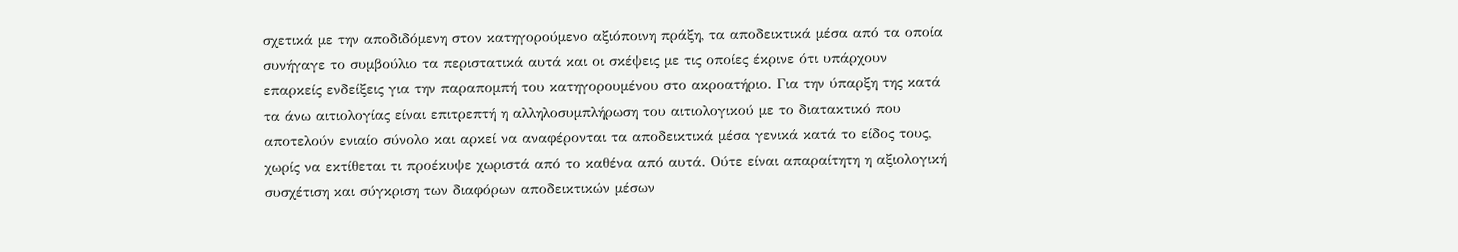σχετικά με την αποδιδόμενη στον κατηγορούμενο αξιόποινη πράξη, τα αποδεικτικά μέσα από τα οποία συνήγαγε το συμβούλιο τα περιστατικά αυτά και οι σκέψεις με τις οποίες έκρινε ότι υπάρχουν επαρκείς ενδείξεις για την παραπομπή του κατηγορουμένου στο ακροατήριο. Για την ύπαρξη της κατά τα άνω αιτιολογίας είναι επιτρεπτή η αλληλοσυμπλήρωση του αιτιολογικού με το διατακτικό που αποτελούν ενιαίο σύνολο και αρκεί να αναφέρονται τα αποδεικτικά μέσα γενικά κατά το είδος τους, χωρίς να εκτίθεται τι προέκυψε χωριστά από το καθένα από αυτά. Ούτε είναι απαραίτητη η αξιολογική συσχέτιση και σύγκριση των διαφόρων αποδεικτικών μέσων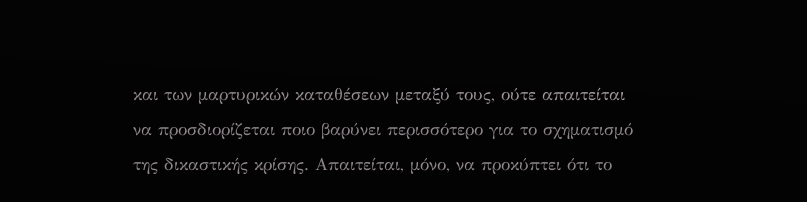και των μαρτυρικών καταθέσεων μεταξύ τους, ούτε απαιτείται να προσδιορίζεται ποιο βαρύνει περισσότερο για το σχηματισμό της δικαστικής κρίσης. Απαιτείται, μόνο, να προκύπτει ότι το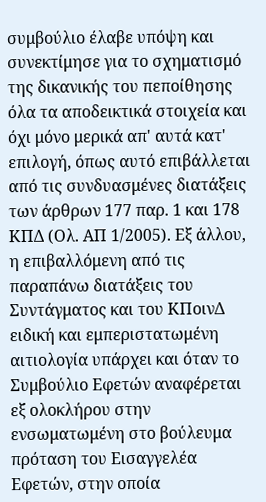συμβούλιο έλαβε υπόψη και συνεκτίμησε για το σχηματισμό της δικανικής του πεποίθησης όλα τα αποδεικτικά στοιχεία και όχι μόνο μερικά απ' αυτά κατ' επιλογή, όπως αυτό επιβάλλεται από τις συνδυασμένες διατάξεις των άρθρων 177 παρ. 1 και 178 ΚΠΔ (Ολ. ΑΠ 1/2005). Εξ άλλου, η επιβαλλόμενη από τις παραπάνω διατάξεις του Συντάγματος και του ΚΠοινΔ ειδική και εμπεριστατωμένη αιτιολογία υπάρχει και όταν το Συμβούλιο Εφετών αναφέρεται εξ ολοκλήρου στην ενσωματωμένη στο βούλευμα πρόταση του Εισαγγελέα Εφετών, στην οποία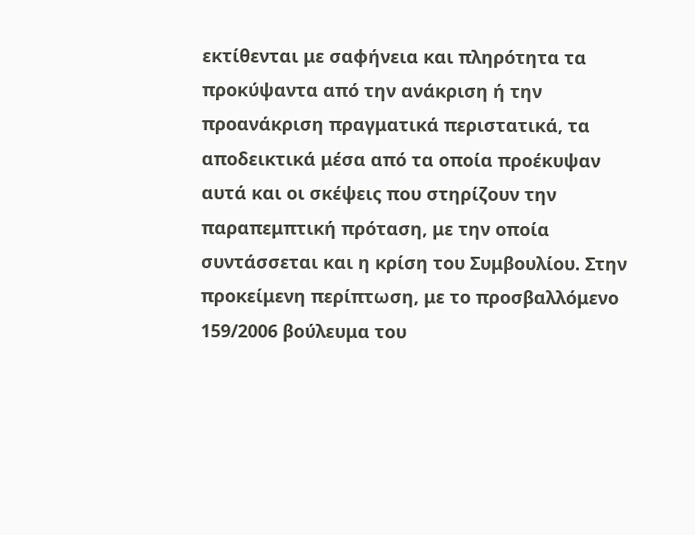εκτίθενται με σαφήνεια και πληρότητα τα προκύψαντα από την ανάκριση ή την προανάκριση πραγματικά περιστατικά, τα αποδεικτικά μέσα από τα οποία προέκυψαν αυτά και οι σκέψεις που στηρίζουν την παραπεμπτική πρόταση, με την οποία συντάσσεται και η κρίση του Συμβουλίου. Στην προκείμενη περίπτωση, με το προσβαλλόμενο 159/2006 βούλευμα του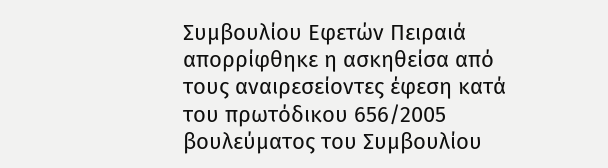Συμβουλίου Εφετών Πειραιά απορρίφθηκε η ασκηθείσα από τους αναιρεσείοντες έφεση κατά του πρωτόδικου 656/2005 βουλεύματος του Συμβουλίου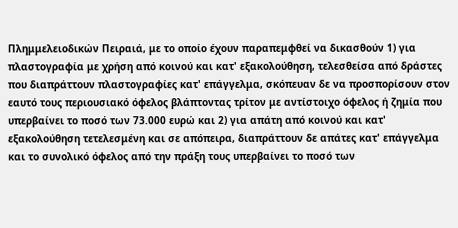Πλημμελειοδικών Πειραιά, με το οποίο έχουν παραπεμφθεί να δικασθούν 1) για πλαστογραφία με χρήση από κοινού και κατ' εξακολούθηση, τελεσθείσα από δράστες που διαπράττουν πλαστογραφίες κατ' επάγγελμα, σκόπευαν δε να προσπορίσουν στον εαυτό τους περιουσιακό όφελος βλάπτοντας τρίτον με αντίστοιχο όφελος ή ζημία που υπερβαίνει το ποσό των 73.000 ευρώ και 2) για απάτη από κοινού και κατ' εξακολούθηση τετελεσμένη και σε απόπειρα, διαπράττουν δε απάτες κατ' επάγγελμα και το συνολικό όφελος από την πράξη τους υπερβαίνει το ποσό των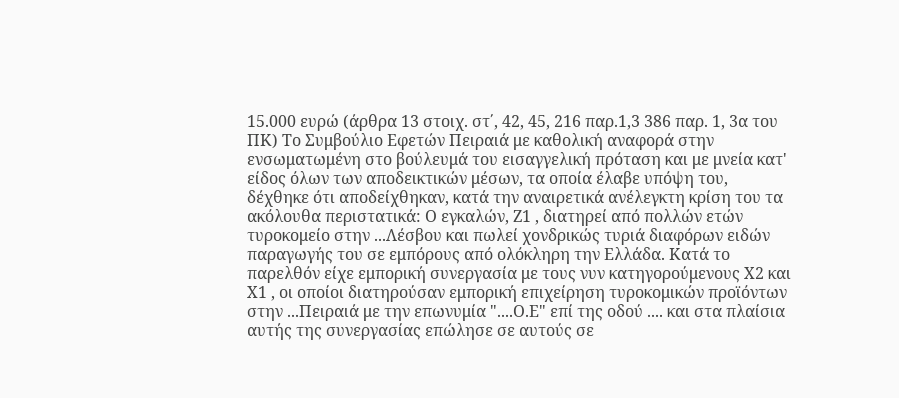15.000 ευρώ (άρθρα 13 στοιχ. στ΄, 42, 45, 216 παρ.1,3 386 παρ. 1, 3α του ΠΚ) Το Συμβούλιο Εφετών Πειραιά με καθολική αναφορά στην ενσωματωμένη στο βούλευμά του εισαγγελική πρόταση και με μνεία κατ' είδος όλων των αποδεικτικών μέσων, τα οποία έλαβε υπόψη του, δέχθηκε ότι αποδείχθηκαν, κατά την αναιρετικά ανέλεγκτη κρίση του τα ακόλουθα περιστατικά: Ο εγκαλών, Ζ1 , διατηρεί από πολλών ετών τυροκομείο στην ...Λέσβου και πωλεί χονδρικώς τυριά διαφόρων ειδών παραγωγής του σε εμπόρους από ολόκληρη την Ελλάδα. Κατά το παρελθόν είχε εμπορική συνεργασία με τους νυν κατηγορούμενους Χ2 και Χ1 , οι οποίοι διατηρούσαν εμπορική επιχείρηση τυροκομικών προϊόντων στην ...Πειραιά με την επωνυμία "....Ο.Ε" επί της οδού .... και στα πλαίσια αυτής της συνεργασίας επώλησε σε αυτούς σε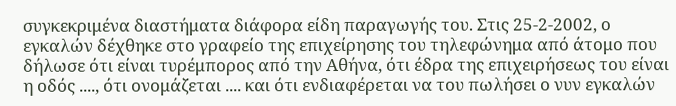συγκεκριμένα διαστήματα διάφορα είδη παραγωγής του. Στις 25-2-2002, ο εγκαλών δέχθηκε στο γραφείο της επιχείρησης του τηλεφώνημα από άτομο που δήλωσε ότι είναι τυρέμπορος από την Αθήνα, ότι έδρα της επιχειρήσεως του είναι η οδός ...., ότι ονομάζεται .... και ότι ενδιαφέρεται να του πωλήσει ο νυν εγκαλών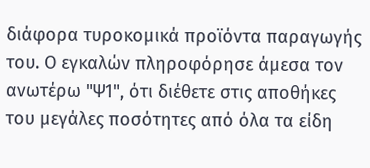διάφορα τυροκομικά προϊόντα παραγωγής του. Ο εγκαλών πληροφόρησε άμεσα τον ανωτέρω "Ψ1", ότι διέθετε στις αποθήκες του μεγάλες ποσότητες από όλα τα είδη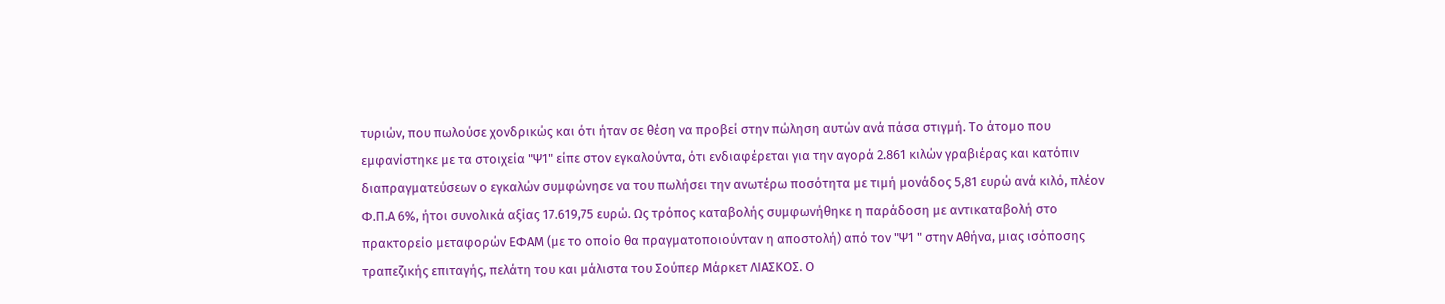τυριών, που πωλούσε χονδρικώς και ότι ήταν σε θέση να προβεί στην πώληση αυτών ανά πάσα στιγμή. Το άτομο που εμφανίστηκε με τα στοιχεία "Ψ1" είπε στον εγκαλούντα, ότι ενδιαφέρεται για την αγορά 2.861 κιλών γραβιέρας και κατόπιν διαπραγματεύσεων ο εγκαλών συμφώνησε να του πωλήσει την ανωτέρω ποσότητα με τιμή μονάδος 5,81 ευρώ ανά κιλό, πλέον Φ.Π.Α 6%, ήτοι συνολικά αξίας 17.619,75 ευρώ. Ως τρόπος καταβολής συμφωνήθηκε η παράδοση με αντικαταβολή στο πρακτορείο μεταφορών ΕΦΑΜ (με το οποίο θα πραγματοποιούνταν η αποστολή) από τον "Ψ1 " στην Αθήνα, μιας ισόποσης τραπεζικής επιταγής, πελάτη του και μάλιστα του Σούπερ Μάρκετ ΛΙΑΣΚΟΣ. Ο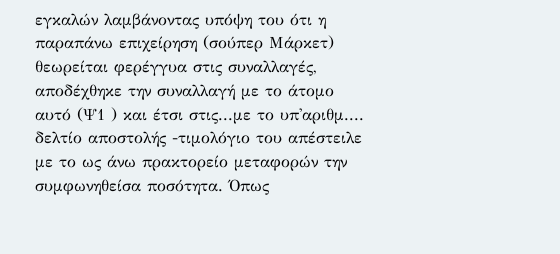εγκαλών λαμβάνοντας υπόψη του ότι η παραπάνω επιχείρηση (σούπερ Μάρκετ) θεωρείται φερέγγυα στις συναλλαγές, αποδέχθηκε την συναλλαγή με το άτομο αυτό (Ψ1 ) και έτσι στις...με το υπ'αριθμ.... δελτίο αποστολής -τιμολόγιο του απέστειλε με το ως άνω πρακτορείο μεταφορών την συμφωνηθείσα ποσότητα. Όπως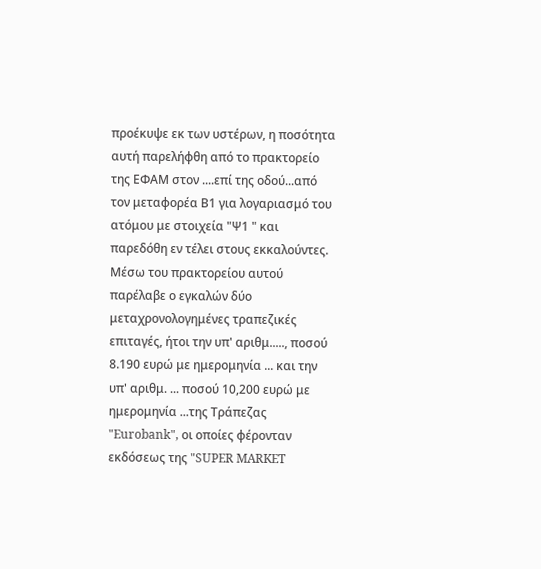προέκυψε εκ των υστέρων, η ποσότητα αυτή παρελήφθη από το πρακτορείο της ΕΦΑΜ στον ....επί της οδού...από τον μεταφορέα Β1 για λογαριασμό του ατόμου με στοιχεία "Ψ1 " και παρεδόθη εν τέλει στους εκκαλούντες. Μέσω του πρακτορείου αυτού παρέλαβε ο εγκαλών δύο μεταχρονολογημένες τραπεζικές επιταγές, ήτοι την υπ' αριθμ....., ποσού 8.190 ευρώ με ημερομηνία ... και την υπ' αριθμ. ... ποσού 10,200 ευρώ με ημερομηνία ...της Τράπεζας "Eurobank", οι οποίες φέρονταν εκδόσεως της "SUPER MARKET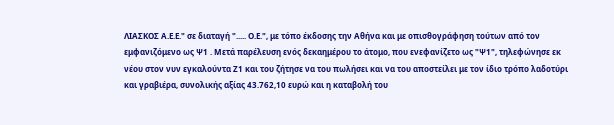ΛΙΑΣΚΟΣ Α.Ε.Ε." σε διαταγή "..... Ο.Ε.", με τόπο έκδοσης την Αθήνα και με οπισθογράφηση τούτων από τον εμφανιζόμενο ως Ψ1 . Μετά παρέλευση ενός δεκαημέρου το άτομο, που ενεφανίζετο ως "Ψ1", τηλεφώνησε εκ νέου στον νυν εγκαλούντα Ζ1 και του ζήτησε να του πωλήσει και να του αποστείλει με τον ίδιο τρόπο λαδοτύρι και γραβιέρα, συνολικής αξίας 43.762,10 ευρώ και η καταβολή του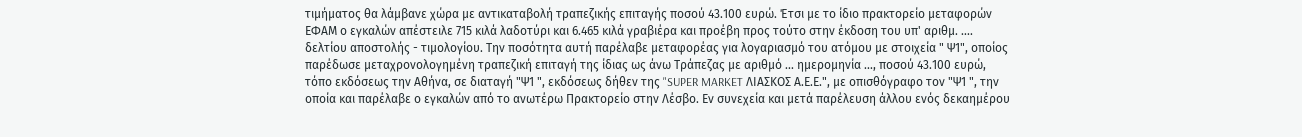τιμήματος θα λάμβανε χώρα με αντικαταβολή τραπεζικής επιταγής ποσού 43.100 ευρώ. Έτσι με το ίδιο πρακτορείο μεταφορών ΕΦΑΜ ο εγκαλών απέστειλε 715 κιλά λαδοτύρι και 6.465 κιλά γραβιέρα και προέβη προς τούτο στην έκδοση του υπ' αριθμ. .... δελτίου αποστολής - τιμολογίου. Την ποσότητα αυτή παρέλαβε μεταφορέας για λογαριασμό του ατόμου με στοιχεία " Ψ1", οποίος παρέδωσε μεταχρονολογημένη τραπεζική επιταγή της ίδιας ως άνω Τράπεζας με αριθμό ... ημερομηνία ..., ποσού 43.100 ευρώ, τόπο εκδόσεως την Αθήνα, σε διαταγή "Ψ1 ", εκδόσεως δήθεν της "SUPER MARKET ΛΙΑΣΚΟΣ Α.Ε.Ε.", με οπισθόγραφο τον "Ψ1 ", την οποία και παρέλαβε ο εγκαλών από το ανωτέρω Πρακτορείο στην Λέσβο. Εν συνεχεία και μετά παρέλευση άλλου ενός δεκαημέρου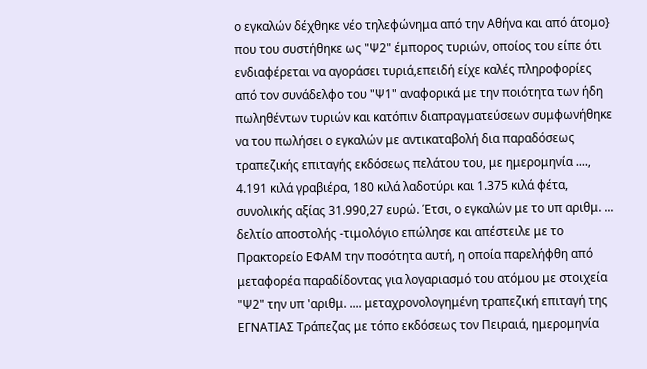ο εγκαλών δέχθηκε νέο τηλεφώνημα από την Αθήνα και από άτομο} που του συστήθηκε ως "Ψ2" έμπορος τυριών, οποίος του είπε ότι ενδιαφέρεται να αγοράσει τυριά,επειδή είχε καλές πληροφορίες από τον συνάδελφο του "Ψ1" αναφορικά με την ποιότητα των ήδη πωληθέντων τυριών και κατόπιν διαπραγματεύσεων συμφωνήθηκε να του πωλήσει ο εγκαλών με αντικαταβολή δια παραδόσεως τραπεζικής επιταγής εκδόσεως πελάτου του, με ημερομηνία ...., 4.191 κιλά γραβιέρα, 180 κιλά λαδοτύρι και 1.375 κιλά φέτα, συνολικής αξίας 31.990,27 ευρώ. Έτσι, ο εγκαλών με το υπ αριθμ. ... δελτίο αποστολής -τιμολόγιο επώλησε και απέστειλε με το Πρακτορείο ΕΦΑΜ την ποσότητα αυτή, η οποία παρελήφθη από μεταφορέα παραδίδοντας για λογαριασμό του ατόμου με στοιχεία "Ψ2" την υπ 'αριθμ. .... μεταχρονολογημένη τραπεζική επιταγή της ΕΓΝΑΤΙΑΣ Τράπεζας με τόπο εκδόσεως τον Πειραιά, ημερομηνία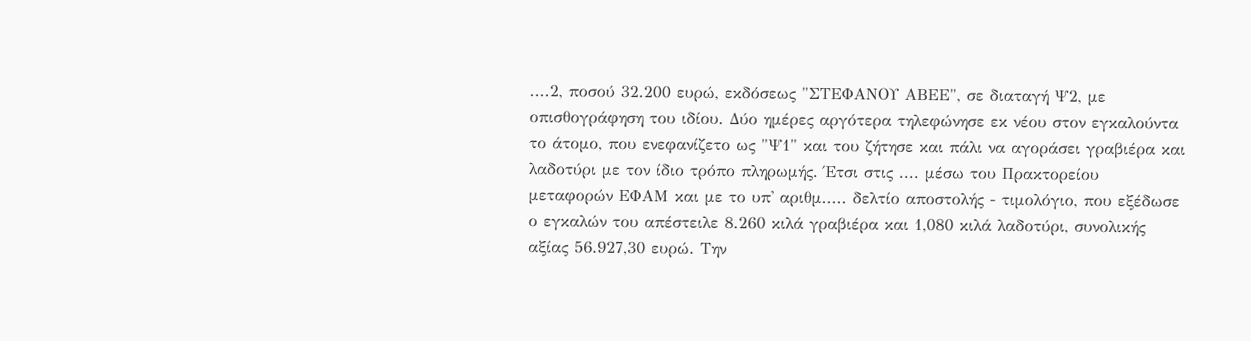....2, ποσού 32.200 ευρώ, εκδόσεως "ΣΤΕΦΑΝΟΥ ΑΒΕΕ", σε διαταγή Ψ2, με οπισθογράφηση του ιδίου. Δύο ημέρες αργότερα τηλεφώνησε εκ νέου στον εγκαλούντα το άτομο, που ενεφανίζετο ως "Ψ1" και του ζήτησε και πάλι να αγοράσει γραβιέρα και λαδοτύρι με τον ίδιο τρόπο πληρωμής. Έτσι στις .... μέσω του Πρακτορείου μεταφορών ΕΦΑΜ και με το υπ' αριθμ..... δελτίο αποστολής - τιμολόγιο, που εξέδωσε ο εγκαλών του απέστειλε 8.260 κιλά γραβιέρα και 1,080 κιλά λαδοτύρι, συνολικής αξίας 56.927,30 ευρώ. Την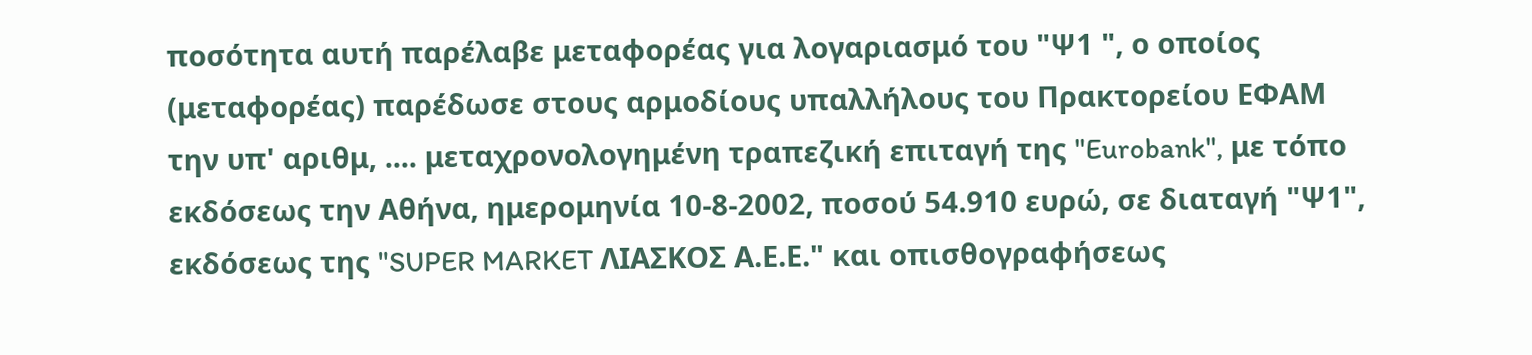ποσότητα αυτή παρέλαβε μεταφορέας για λογαριασμό του "Ψ1 ", ο οποίος (μεταφορέας) παρέδωσε στους αρμοδίους υπαλλήλους του Πρακτορείου ΕΦΑΜ την υπ' αριθμ, .... μεταχρονολογημένη τραπεζική επιταγή της "Eurobank", με τόπο εκδόσεως την Αθήνα, ημερομηνία 10-8-2002, ποσού 54.910 ευρώ, σε διαταγή "Ψ1", εκδόσεως της "SUPER MARKET ΛΙΑΣΚΟΣ Α.Ε.Ε." και οπισθογραφήσεως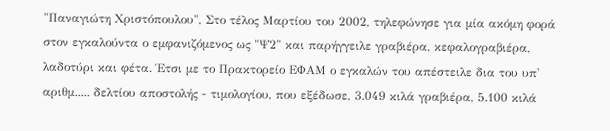"Παναγιώτη Χριστόπουλου", Στο τέλος Μαρτίου του 2002, τηλεφώνησε για μία ακόμη φορά στον εγκαλούντα ο εμφανιζόμενος ως "Ψ2" και παρήγγειλε γραβιέρα, κεφαλογραβιέρα, λαδοτύρι και φέτα. Έτσι με το Πρακτορείο ΕΦΑΜ ο εγκαλών του απέστειλε δια του υπ' αριθμ..... δελτίου αποστολής - τιμολογίου, που εξέδωσε, 3.049 κιλά γραβιέρα, 5.100 κιλά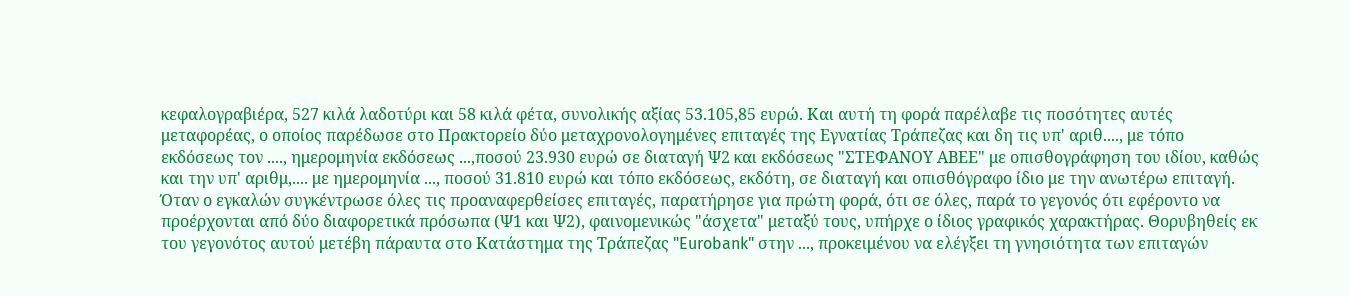κεφαλογραβιέρα, 527 κιλά λαδοτύρι και 58 κιλά φέτα, συνολικής αξίας 53.105,85 ευρώ. Και αυτή τη φορά παρέλαβε τις ποσότητες αυτές μεταφορέας, ο οποίος παρέδωσε στο Πρακτορείο δύο μεταχρονολογημένες επιταγές της Εγνατίας Τράπεζας και δη τις υπ' αριθ...., με τόπο εκδόσεως τον ...., ημερομηνία εκδόσεως ...,ποσού 23.930 ευρώ σε διαταγή Ψ2 και εκδόσεως "ΣΤΕΦΑΝΟΥ ΑΒΕΕ" με οπισθογράφηση του ιδίου, καθώς και την υπ' αριθμ,.... με ημερομηνία ..., ποσού 31.810 ευρώ και τόπο εκδόσεως, εκδότη, σε διαταγή και οπισθόγραφο ίδιο με την ανωτέρω επιταγή. Όταν ο εγκαλών συγκέντρωσε όλες τις προαναφερθείσες επιταγές, παρατήρησε για πρώτη φορά, ότι σε όλες, παρά το γεγονός ότι εφέροντο να προέρχονται από δύο διαφορετικά πρόσωπα (Ψ1 και Ψ2), φαινομενικώς "άσχετα" μεταξύ τους, υπήρχε ο ίδιος γραφικός χαρακτήρας. Θορυβηθείς εκ του γεγονότος αυτού μετέβη πάραυτα στο Κατάστημα της Τράπεζας "Eurobank" στην ..., προκειμένου να ελέγξει τη γνησιότητα των επιταγών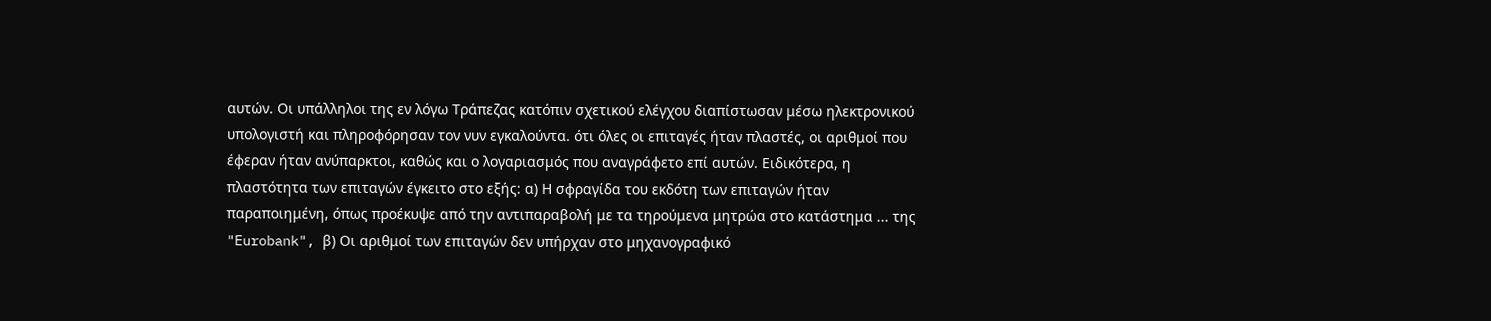αυτών. Οι υπάλληλοι της εν λόγω Τράπεζας κατόπιν σχετικού ελέγχου διαπίστωσαν μέσω ηλεκτρονικού υπολογιστή και πληροφόρησαν τον νυν εγκαλούντα. ότι όλες οι επιταγές ήταν πλαστές, οι αριθμοί που έφεραν ήταν ανύπαρκτοι, καθώς και ο λογαριασμός που αναγράφετο επί αυτών. Ειδικότερα, η πλαστότητα των επιταγών έγκειτο στο εξής: α) Η σφραγίδα του εκδότη των επιταγών ήταν παραποιημένη, όπως προέκυψε από την αντιπαραβολή με τα τηρούμενα μητρώα στο κατάστημα ... της "Eurobank", β) Οι αριθμοί των επιταγών δεν υπήρχαν στο μηχανογραφικό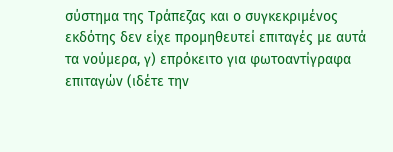σύστημα της Τράπεζας και ο συγκεκριμένος εκδότης δεν είχε προμηθευτεί επιταγές με αυτά τα νούμερα, γ) επρόκειτο για φωτοαντίγραφα επιταγών (ιδέτε την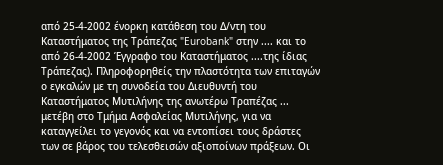από 25-4-2002 ένορκη κατάθεση του Δ/ντη του Καταστήματος της Τράπεζας "Eurobank" στην .... και το από 26-4-2002 Έγγραφο του Καταστήματος ....της ίδιας Τράπεζας). Πληροφορηθείς την πλαστότητα των επιταγών ο εγκαλών με τη συνοδεία του Διευθυντή του Καταστήματος Μυτιλήνης της ανωτέρω Τραπέζας ... μετέβη στο Τμήμα Ασφαλείας Μυτιλήνης, για να καταγγείλει το γεγονός και να εντοπίσει τους δράστες των σε βάρος του τελεσθεισών αξιοποίνων πράξεων. Οι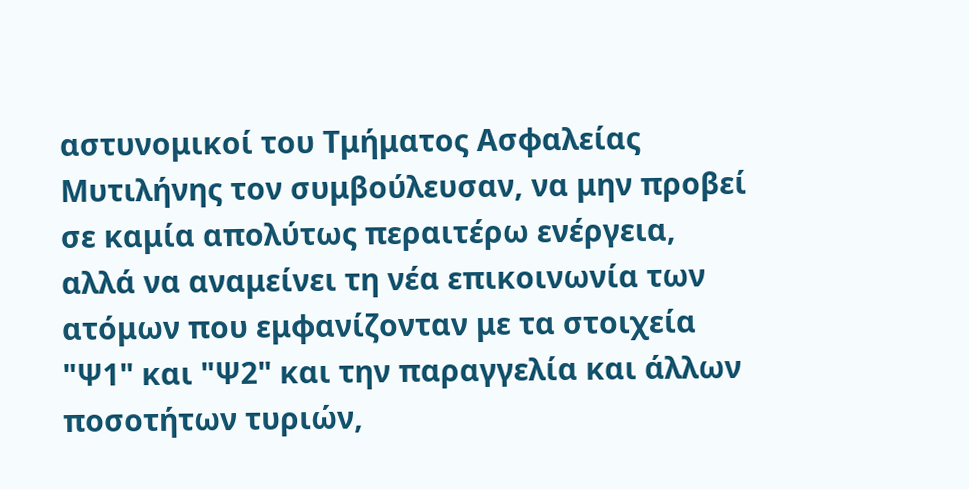αστυνομικοί του Τμήματος Ασφαλείας Μυτιλήνης τον συμβούλευσαν, να μην προβεί σε καμία απολύτως περαιτέρω ενέργεια, αλλά να αναμείνει τη νέα επικοινωνία των ατόμων που εμφανίζονταν με τα στοιχεία "Ψ1" και "Ψ2" και την παραγγελία και άλλων ποσοτήτων τυριών,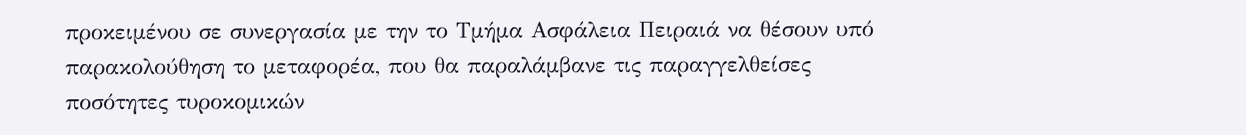προκειμένου σε συνεργασία με την το Τμήμα Ασφάλεια Πειραιά να θέσουν υπό παρακολούθηση το μεταφορέα, που θα παραλάμβανε τις παραγγελθείσες ποσότητες τυροκομικών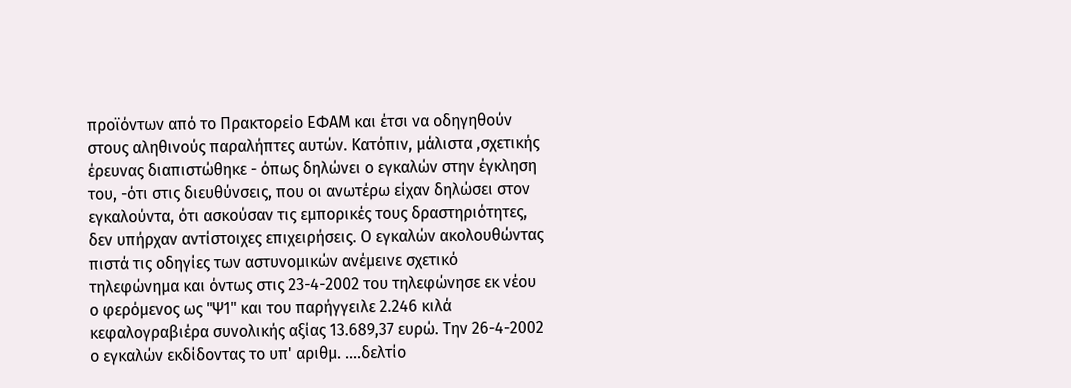προϊόντων από το Πρακτορείο ΕΦΑΜ και έτσι να οδηγηθούν στους αληθινούς παραλήπτες αυτών. Κατόπιν, μάλιστα ,σχετικής έρευνας διαπιστώθηκε - όπως δηλώνει ο εγκαλών στην έγκληση του, -ότι στις διευθύνσεις, που οι ανωτέρω είχαν δηλώσει στον εγκαλούντα, ότι ασκούσαν τις εμπορικές τους δραστηριότητες, δεν υπήρχαν αντίστοιχες επιχειρήσεις. Ο εγκαλών ακολουθώντας πιστά τις οδηγίες των αστυνομικών ανέμεινε σχετικό τηλεφώνημα και όντως στις 23-4-2002 του τηλεφώνησε εκ νέου ο φερόμενος ως "Ψ1" και του παρήγγειλε 2.246 κιλά κεφαλογραβιέρα συνολικής αξίας 13.689,37 ευρώ. Την 26-4-2002 ο εγκαλών εκδίδοντας το υπ' αριθμ. ....δελτίο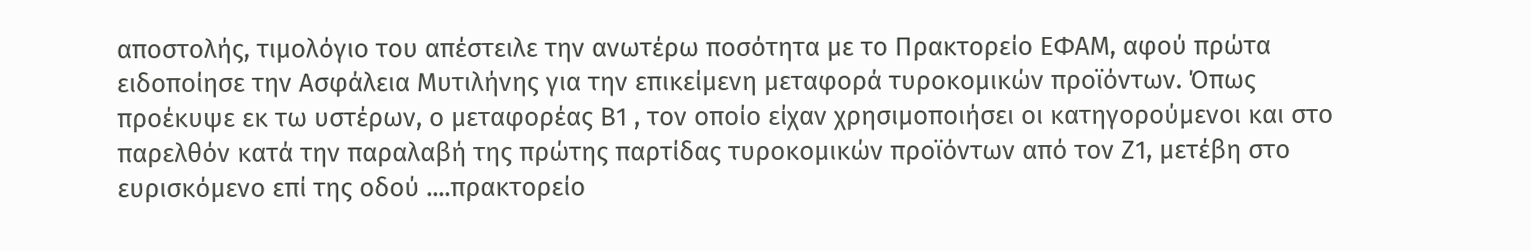αποστολής, τιμολόγιο του απέστειλε την ανωτέρω ποσότητα με το Πρακτορείο ΕΦΑΜ, αφού πρώτα ειδοποίησε την Ασφάλεια Μυτιλήνης για την επικείμενη μεταφορά τυροκομικών προϊόντων. Όπως προέκυψε εκ τω υστέρων, ο μεταφορέας Β1 , τον οποίο είχαν χρησιμοποιήσει οι κατηγορούμενοι και στο παρελθόν κατά την παραλαβή της πρώτης παρτίδας τυροκομικών προϊόντων από τον Ζ1, μετέβη στο ευρισκόμενο επί της οδού ....πρακτορείο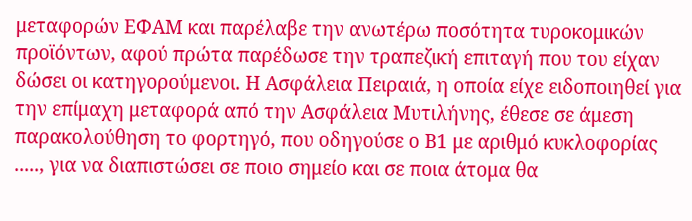μεταφορών ΕΦΑΜ και παρέλαβε την ανωτέρω ποσότητα τυροκομικών προϊόντων, αφού πρώτα παρέδωσε την τραπεζική επιταγή που του είχαν δώσει οι κατηγορούμενοι. Η Ασφάλεια Πειραιά, η οποία είχε ειδοποιηθεί για την επίμαχη μεταφορά από την Ασφάλεια Μυτιλήνης, έθεσε σε άμεση παρακολούθηση το φορτηγό, που οδηγούσε ο Β1 με αριθμό κυκλοφορίας ....., για να διαπιστώσει σε ποιο σημείο και σε ποια άτομα θα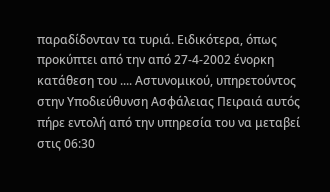παραδίδονταν τα τυριά. Ειδικότερα, όπως προκύπτει από την από 27-4-2002 ένορκη κατάθεση του .... Αστυνομικού, υπηρετούντος στην Υποδιεύθυνση Ασφάλειας Πειραιά αυτός πήρε εντολή από την υπηρεσία του να μεταβεί στις 06:30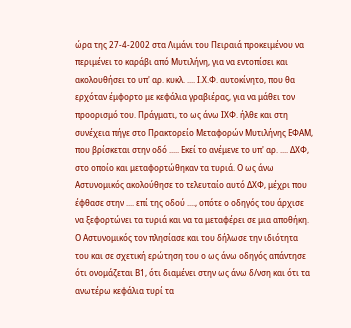ώρα της 27-4-2002 στα Λιμάνι του Πειραιά προκειμένου να περιμένει το καράβι από Μυτιλήνη, για να εντοπίσει και ακολουθήσει το υπ' αρ. κυκλ. .... Ι.Χ.Φ. αυτοκίνητο, που θα ερχόταν έμφορτο με κεφάλια γραβιέρας, για να μάθει τον προορισμό του. Πράγματι, το ως άνω ΙΧΦ. ήλθε και στη συνέχεια πήγε στο Πρακτορείο Μεταφορών Μυτιλήνης ΕΦΑΜ, που βρίσκεται στην οδό ..... Εκεί το ανέμενε το υπ' αρ. .... ΔΧΦ, στο οποίο και μεταφορτώθηκαν τα τυριά. Ο ως άνω Αστυνομικός ακολούθησε το τελευταίο αυτό ΔΧΦ, μέχρι που έφθασε στην .... επί της οδού ...., οπότε ο οδηγός του άρχισε να ξεφορτώνει τα τυριά και να τα μεταφέρει σε μια αποθήκη. Ο Αστυνομικός τον πλησίασε και του δήλωσε την ιδιότητα του και σε σχετική ερώτηση του ο ως άνω οδηγός απάντησε ότι ονομάζεται Β1, ότι διαμένει στην ως άνω δ/νση και ότι τα ανωτέρω κεφάλια τυρί τα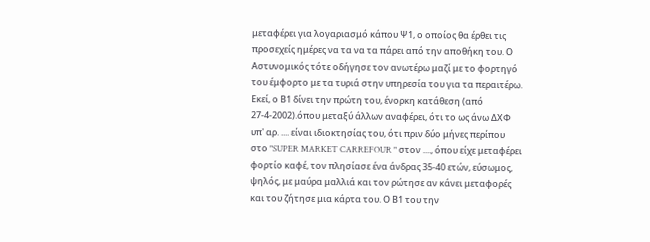μεταφέρει για λογαριασμό κάπου Ψ1, ο οποίος θα έρθει τις προσεχείς ημέρες να τα να τα πάρει από την αποθήκη του. Ο Αστυνομικός τότε οδήγησε τον ανωτέρω μαζί με το φορτηγό του έμφορτο με τα τυριά στην υπηρεσία του για τα περαιτέρω. Εκεί, ο Β1 δίνει την πρώτη του, ένορκη κατάθεση (από 27-4-2002).όπου μεταξύ άλλων αναφέρει, ότι το ως άνω ΔΧΦ υπ' αρ. .... είναι ιδιοκτησίας του, ότι πριν δύο μήνες περίπου στο "SUPER MARKET CARREFOUR " στον ...., όπου είχε μεταφέρει φορτίο καφέ, τον πλησίασε ένα άνδρας 35-40 ετών, εύσωμος, ψηλός, με μαύρα μαλλιά και τον ρώτησε αν κάνει μεταφορές και του ζήτησε μια κάρτα του. Ο Β1 του την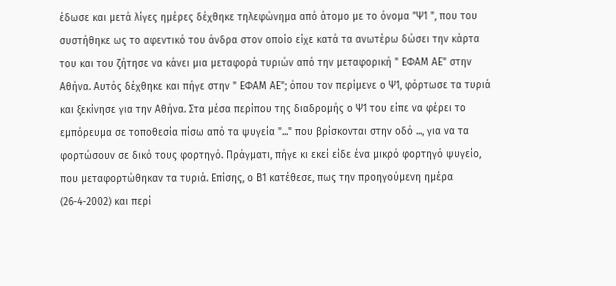έδωσε και μετά λίγες ημέρες δέχθηκε τηλεφώνημα από άτομο με το όνομα "Ψ1 ", που του συστήθηκε ως το αφεντικό του άνδρα στον οποίο είχε κατά τα ανωτέρω δώσει την κάρτα του και του ζήτησε να κάνει μια μεταφορά τυριών από την μεταφορική " ΕΦΑΜ ΑΕ" στην Αθήνα. Αυτός δέχθηκε και πήγε στην " ΕΦΑΜ ΑΕ"; όπου τον περίμενε ο Ψ1, φόρτωσε τα τυριά και ξεκίνησε για την Αθήνα. Στα μέσα περίπου της διαδρομής ο Ψ1 του είπε να φέρει το εμπόρευμα σε τοποθεσία πίσω από τα ψυγεία "..." που βρίσκονται στην οδό ..., για να τα φορτώσουν σε δικό τους φορτηγό. Πράγματι, πήγε κι εκεί είδε ένα μικρό φορτηγό ψυγείο, που μεταφορτώθηκαν τα τυριά. Επίσης, ο Β1 κατέθεσε, πως την προηγούμενη ημέρα (26-4-2002) και περί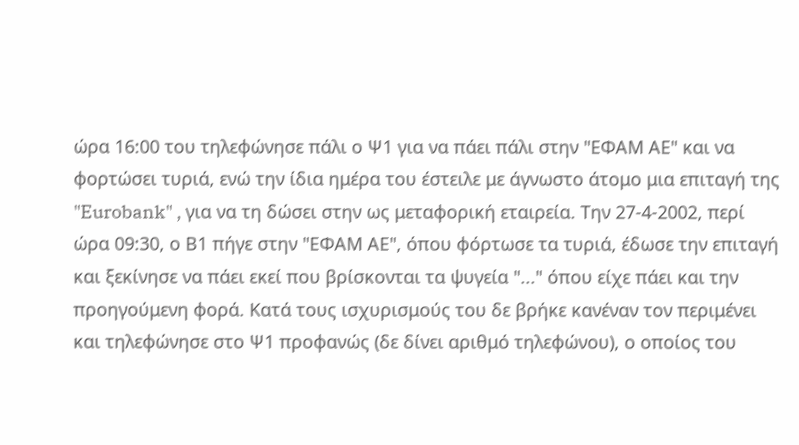ώρα 16:00 του τηλεφώνησε πάλι ο Ψ1 για να πάει πάλι στην "ΕΦΑΜ ΑΕ" και να φορτώσει τυριά, ενώ την ίδια ημέρα του έστειλε με άγνωστο άτομο μια επιταγή της "Eurobank" , για να τη δώσει στην ως μεταφορική εταιρεία. Την 27-4-2002, περί ώρα 09:30, ο Β1 πήγε στην "ΕΦΑΜ ΑΕ", όπου φόρτωσε τα τυριά, έδωσε την επιταγή και ξεκίνησε να πάει εκεί που βρίσκονται τα ψυγεία "..." όπου είχε πάει και την προηγούμενη φορά. Κατά τους ισχυρισμούς του δε βρήκε κανέναν τον περιμένει και τηλεφώνησε στο Ψ1 προφανώς (δε δίνει αριθμό τηλεφώνου), ο οποίος του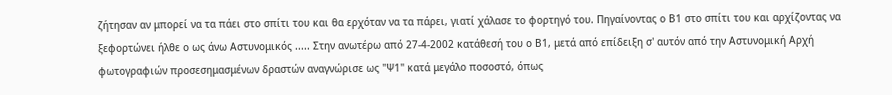ζήτησαν αν μπορεί να τα πάει στο σπίτι του και θα ερχόταν να τα πάρει, γιατί χάλασε το φορτηγό του. Πηγαίνοντας ο Β1 στο σπίτι του και αρχίζοντας να ξεφορτώνει ήλθε ο ως άνω Αστυνομικός ..... Στην ανωτέρω από 27-4-2002 κατάθεσή του ο Β1, μετά από επίδειξη σ' αυτόν από την Αστυνομική Αρχή φωτογραφιών προσεσημασμένων δραστών αναγνώρισε ως "Ψ1" κατά μεγάλο ποσοστό, όπως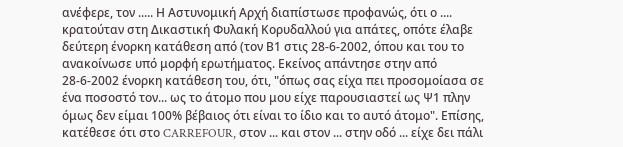ανέφερε, τον ..... Η Αστυνομική Αρχή διαπίστωσε προφανώς, ότι ο .... κρατούταν στη Δικαστική Φυλακή Κορυδαλλού για απάτες, οπότε έλαβε δεύτερη ένορκη κατάθεση από (τον Β1 στις 28-6-2002, όπου και του το ανακοίνωσε υπό μορφή ερωτήματος. Εκείνος απάντησε στην από 28-6-2002 ένορκη κατάθεση του, ότι, "όπως σας είχα πει προσομοίασα σε ένα ποσοστό τον... ως το άτομο που μου είχε παρουσιαστεί ως Ψ1 πλην όμως δεν είμαι 100% βέβαιος ότι είναι το ίδιο και το αυτό άτομο". Επίσης, κατέθεσε ότι στο CARREFOUR, στον ... και στον ... στην οδό ... είχε δει πάλι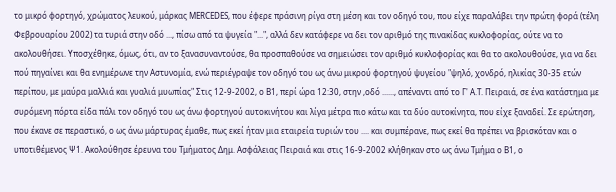το μικρό φορτηγό, χρώματος λευκού, μάρκας MERCEDES, που έφερε πράσινη ρίγα στη μέση και τον οδηγό του, που είχε παραλάβει την πρώτη φορά (τέλη Φεβρουαρίου 2002) τα τυριά στην οδό ..., πίσω από τα ψυγεία "...", αλλά δεν κατάφερε να δει τον αριθμό της πινακίδας κυκλοφορίας, ούτε να το ακολουθήσει. Υποσχέθηκε, όμως, ότι, αν το ξανασυναντούσε, θα προσπαθούσε να σημειώσει τον αριθμό κυκλοφορίας και θα το ακολουθούσε, για να δει πού πηγαίνει και θα ενημέρωνε την Αστυνομία, ενώ περιέγραψε τον οδηγό του ως άνω μικρού φορτηγού ψυγείου "ψηλό, χονδρό, ηλικίας 30-35 ετών περίπου, με μαύρα μαλλιά και γυαλιά μυωπίας" Στις 12-9-2002, ο Β1, περί ώρα 12:30, στην ,οδό ......, απέναντι από το Γ' Α.Τ. Πειραιά, σε ένα κατάστημα με συρόμενη πόρτα είδα πάλι τον οδηγό του ως άνω φορτηγού αυτοκινήτου και λίγα μέτρα πιο κάτω και τα δύο αυτοκίνητα, που είχε ξαναδεί. Σε ερώτηση, που έκανε σε περαστικό, ο ως άνω μάρτυρας έμαθε, πως εκεί ήταν μια εταιρεία τυριών του .... και συμπέρανε, πως εκεί θα πρέπει να βρισκόταν και ο υποτιθέμενος Ψ1. Ακολούθησε έρευνα του Τμήματος Δημ. Ασφάλειας Πειραιά και στις 16-9-2002 κλήθηκαν στο ως άνω Τμήμα ο Β1, ο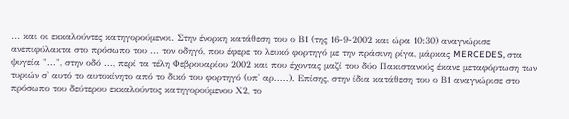... και οι εκκαλούντες κατηγορούμενοι. Στην ένορκη κατάθεση του ο Β1 (της 16-9-2002 και ώρα 10:30) αναγνώρισε ανεπιφύλακτα στο πρόσωπο του ... τον οδηγό, που έφερε το λευκό φορτηγό με την πράσινη ρίγα, μάρκας MERCEDES, στα ψυγεία "...", στην οδό ..., περί τα τέλη Φεβρουαρίου 2002 και που έχοντας μαζί του δύο Πακιστανούς έκανε μεταφόρτωση των τυριών σ' αυτό το αυτοκίνητο από το δικό του φορτηγό (υπ' αρ.....). Επίσης, στην ίδια κατάθεση του ο Β1 αναγνώρισε στο πρόσωπο του δεύτερου εκκαλούντος κατηγορούμενου Χ2, το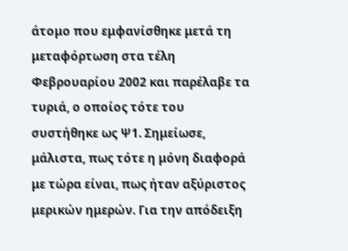άτομο που εμφανίσθηκε μετά τη μεταφόρτωση στα τέλη Φεβρουαρίου 2002 και παρέλαβε τα τυριά, ο οποίος τότε του συστήθηκε ως Ψ1. Σημείωσε, μάλιστα, πως τότε η μόνη διαφορά με τώρα είναι, πως ήταν αξύριστος μερικών ημερών. Για την απόδειξη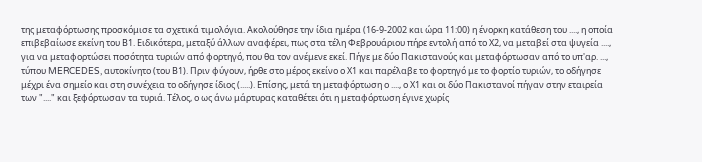της μεταφόρτωσης προσκόμισε τα σχετικά τιμολόγια. Ακολούθησε την ίδια ημέρα (16-9-2002 και ώρα 11:00) η ένορκη κατάθεση του ...., η οποία επιβεβαίωσε εκείνη του Β1. Ειδικότερα, μεταξύ άλλων αναφέρει, πως στα τέλη Φεβρουάριου πήρε εντολή από το Χ2, να μεταβεί στα ψυγεία ...., για να μεταφορτώσει ποσότητα τυριών από φορτηγό, που θα τον ανέμενε εκεί. Πήγε με δύο Πακιστανούς και μεταφόρτωσαν από το υπ'αρ. ..., τύπου MERCEDES, αυτοκίνητο (του Β1). Πριν φύγουν, ήρθε στο μέρος εκείνο ο Χ1 και παρέλαβε το φορτηγό με το φορτίο τυριών, το οδήγησε μέχρι ένα σημείο και στη συνέχεια το οδήγησε ίδιος (.....). Επίσης, μετά τη μεταφόρτωση ο ...., ο Χ1 και οι δύο Πακιστανοί πήγαν στην εταιρεία των "...." και ξεφόρτωσαν τα τυριά. Τέλος, ο ως άνω μάρτυρας καταθέτει ότι η μεταφόρτωση έγινε χωρίς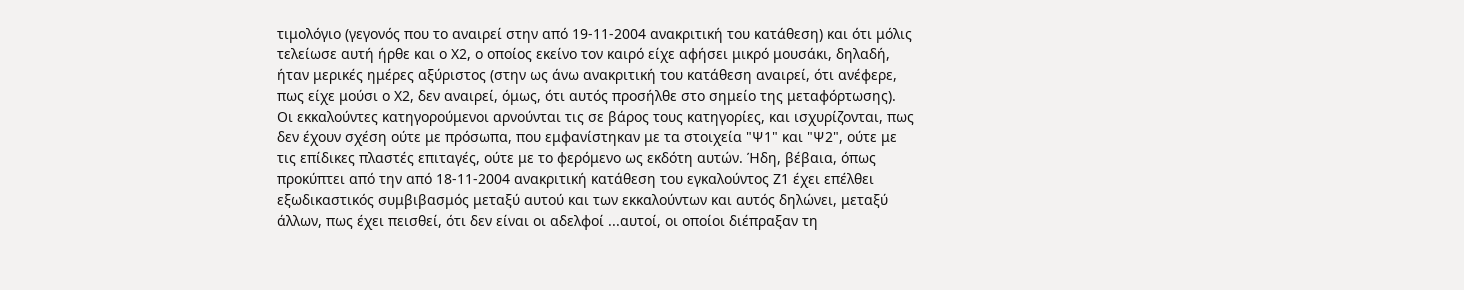τιμολόγιο (γεγονός που το αναιρεί στην από 19-11-2004 ανακριτική του κατάθεση) και ότι μόλις τελείωσε αυτή ήρθε και ο Χ2, ο οποίος εκείνο τον καιρό είχε αφήσει μικρό μουσάκι, δηλαδή, ήταν μερικές ημέρες αξύριστος (στην ως άνω ανακριτική του κατάθεση αναιρεί, ότι ανέφερε, πως είχε μούσι ο Χ2, δεν αναιρεί, όμως, ότι αυτός προσήλθε στο σημείο της μεταφόρτωσης). Οι εκκαλούντες κατηγορούμενοι αρνούνται τις σε βάρος τους κατηγορίες, και ισχυρίζονται, πως δεν έχουν σχέση ούτε με πρόσωπα, που εμφανίστηκαν με τα στοιχεία "Ψ1" και "Ψ2", ούτε με τις επίδικες πλαστές επιταγές, ούτε με το φερόμενο ως εκδότη αυτών. Ήδη, βέβαια, όπως προκύπτει από την από 18-11-2004 ανακριτική κατάθεση του εγκαλούντος Ζ1 έχει επέλθει εξωδικαστικός συμβιβασμός μεταξύ αυτού και των εκκαλούντων και αυτός δηλώνει, μεταξύ άλλων, πως έχει πεισθεί, ότι δεν είναι οι αδελφοί ...αυτοί, οι οποίοι διέπραξαν τη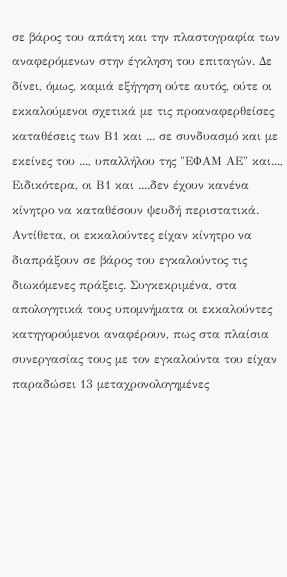σε βάρος του απάτη και την πλαστογραφία των αναφερόμενων στην έγκληση του επιταγών. Δε δίνει, όμως, καμιά εξήγηση ούτε αυτός, ούτε οι εκκαλούμενοι σχετικά με τις προαναφερθείσες καταθέσεις των Β1 και ... σε συνδυασμό και με εκείνες του ..., υπαλλήλου της "ΕΦΑΜ ΑΕ" και..., Ειδικότερα, οι Β1 και ....δεν έχουν κανένα κίνητρο να καταθέσουν ψευδή περιστατικά. Αντίθετα, οι εκκαλούντες είχαν κίνητρο να διαπράξουν σε βάρος του εγκαλούντος τις διωκόμενες πράξεις. Συγκεκριμένα, στα απολογητικά τους υπομνήματα οι εκκαλούντες κατηγορούμενοι αναφέρουν, πως στα πλαίσια συνεργασίας τους με τον εγκαλούντα του είχαν παραδώσει 13 μεταχρονολογημένες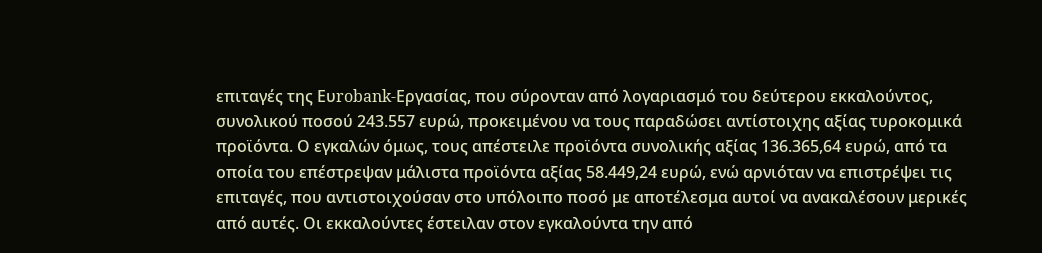επιταγές της Ευrobank-Εργασίας, που σύρονταν από λογαριασμό του δεύτερου εκκαλούντος, συνολικού ποσού 243.557 ευρώ, προκειμένου να τους παραδώσει αντίστοιχης αξίας τυροκομικά προϊόντα. Ο εγκαλών όμως, τους απέστειλε προϊόντα συνολικής αξίας 136.365,64 ευρώ, από τα οποία του επέστρεψαν μάλιστα προϊόντα αξίας 58.449,24 ευρώ, ενώ αρνιόταν να επιστρέψει τις επιταγές, που αντιστοιχούσαν στο υπόλοιπο ποσό με αποτέλεσμα αυτοί να ανακαλέσουν μερικές από αυτές. Οι εκκαλούντες έστειλαν στον εγκαλούντα την από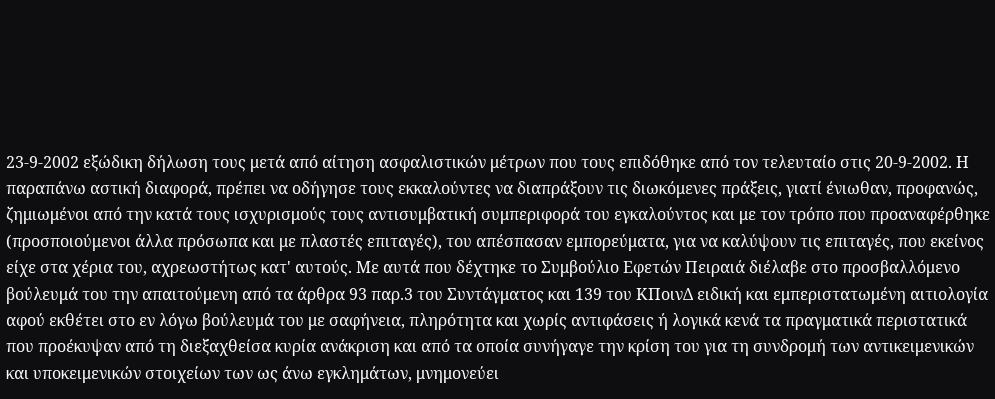23-9-2002 εξώδικη δήλωση τους μετά από αίτηση ασφαλιστικών μέτρων που τους επιδόθηκε από τον τελευταίο στις 20-9-2002. Η παραπάνω αστική διαφορά, πρέπει να οδήγησε τους εκκαλούντες να διαπράξουν τις διωκόμενες πράξεις, γιατί ένιωθαν, προφανώς, ζημιωμένοι από την κατά τους ισχυρισμούς τους αντισυμβατική συμπεριφορά του εγκαλούντος και με τον τρόπο που προαναφέρθηκε (προσποιούμενοι άλλα πρόσωπα και με πλαστές επιταγές), του απέσπασαν εμπορεύματα, για να καλύψουν τις επιταγές, που εκείνος είχε στα χέρια του, αχρεωστήτως κατ' αυτούς. Με αυτά που δέχτηκε το Συμβούλιο Εφετών Πειραιά διέλαβε στο προσβαλλόμενο βούλευμά του την απαιτούμενη από τα άρθρα 93 παρ.3 του Συντάγματος και 139 του ΚΠοινΔ ειδική και εμπεριστατωμένη αιτιολογία αφού εκθέτει στο εν λόγω βούλευμά του με σαφήνεια, πληρότητα και χωρίς αντιφάσεις ή λογικά κενά τα πραγματικά περιστατικά που προέκυψαν από τη διεξαχθείσα κυρία ανάκριση και από τα οποία συνήγαγε την κρίση του για τη συνδρομή των αντικειμενικών και υποκειμενικών στοιχείων των ως άνω εγκλημάτων, μνημονεύει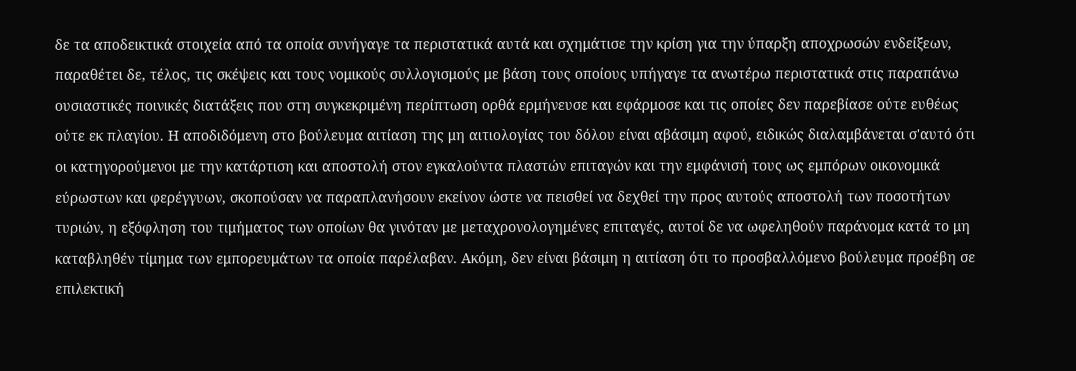δε τα αποδεικτικά στοιχεία από τα οποία συνήγαγε τα περιστατικά αυτά και σχημάτισε την κρίση για την ύπαρξη αποχρωσών ενδείξεων, παραθέτει δε, τέλος, τις σκέψεις και τους νομικούς συλλογισμούς με βάση τους οποίους υπήγαγε τα ανωτέρω περιστατικά στις παραπάνω ουσιαστικές ποινικές διατάξεις που στη συγκεκριμένη περίπτωση ορθά ερμήνευσε και εφάρμοσε και τις οποίες δεν παρεβίασε ούτε ευθέως ούτε εκ πλαγίου. Η αποδιδόμενη στο βούλευμα αιτίαση της μη αιτιολογίας του δόλου είναι αβάσιμη αφού, ειδικώς διαλαμβάνεται σ'αυτό ότι οι κατηγορούμενοι με την κατάρτιση και αποστολή στον εγκαλούντα πλαστών επιταγών και την εμφάνισή τους ως εμπόρων οικονομικά εύρωστων και φερέγγυων, σκοπούσαν να παραπλανήσουν εκείνον ώστε να πεισθεί να δεχθεί την προς αυτούς αποστολή των ποσοτήτων τυριών, η εξόφληση του τιμήματος των οποίων θα γινόταν με μεταχρονολογημένες επιταγές, αυτοί δε να ωφεληθούν παράνομα κατά το μη καταβληθέν τίμημα των εμπορευμάτων τα οποία παρέλαβαν. Ακόμη, δεν είναι βάσιμη η αιτίαση ότι το προσβαλλόμενο βούλευμα προέβη σε επιλεκτική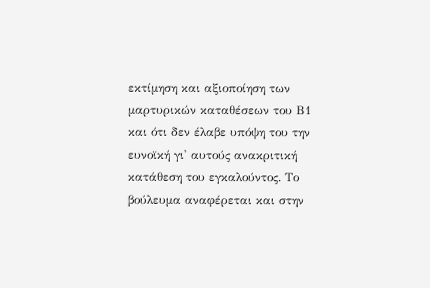εκτίμηση και αξιοποίηση των μαρτυρικών καταθέσεων του Β1 και ότι δεν έλαβε υπόψη του την ευνοϊκή γι' αυτούς ανακριτική κατάθεση του εγκαλούντος. Το βούλευμα αναφέρεται και στην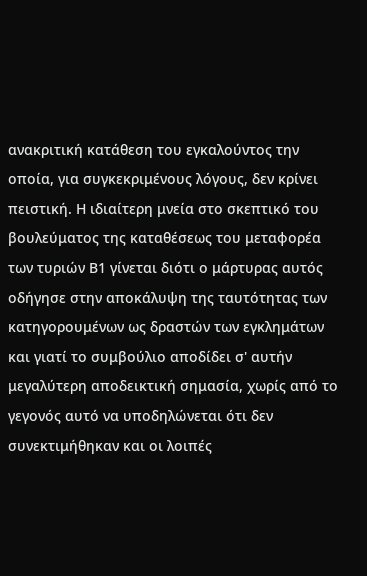ανακριτική κατάθεση του εγκαλούντος την οποία, για συγκεκριμένους λόγους, δεν κρίνει πειστική. Η ιδιαίτερη μνεία στο σκεπτικό του βουλεύματος της καταθέσεως του μεταφορέα των τυριών Β1 γίνεται διότι ο μάρτυρας αυτός οδήγησε στην αποκάλυψη της ταυτότητας των κατηγορουμένων ως δραστών των εγκλημάτων και γιατί το συμβούλιο αποδίδει σ' αυτήν μεγαλύτερη αποδεικτική σημασία, χωρίς από το γεγονός αυτό να υποδηλώνεται ότι δεν συνεκτιμήθηκαν και οι λοιπές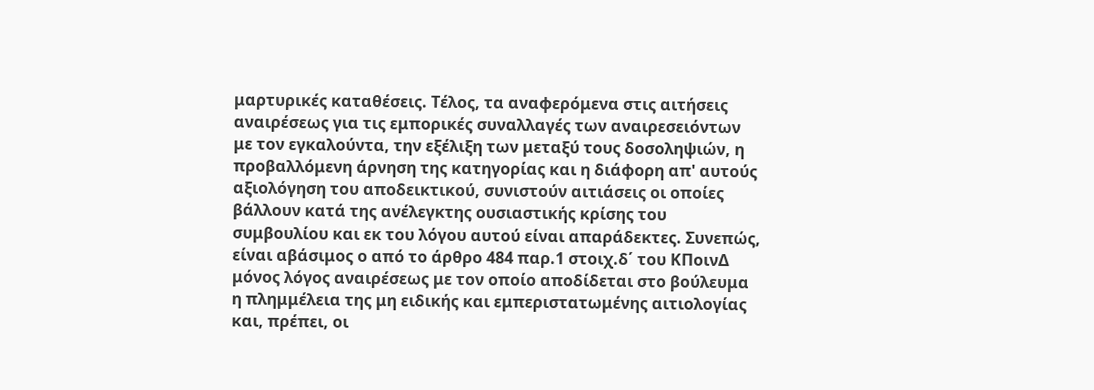μαρτυρικές καταθέσεις. Τέλος, τα αναφερόμενα στις αιτήσεις αναιρέσεως για τις εμπορικές συναλλαγές των αναιρεσειόντων με τον εγκαλούντα, την εξέλιξη των μεταξύ τους δοσοληψιών, η προβαλλόμενη άρνηση της κατηγορίας και η διάφορη απ' αυτούς αξιολόγηση του αποδεικτικού, συνιστούν αιτιάσεις οι οποίες βάλλουν κατά της ανέλεγκτης ουσιαστικής κρίσης του συμβουλίου και εκ του λόγου αυτού είναι απαράδεκτες. Συνεπώς, είναι αβάσιμος ο από το άρθρο 484 παρ.1 στοιχ.δ΄ του ΚΠοινΔ μόνος λόγος αναιρέσεως με τον οποίο αποδίδεται στο βούλευμα η πλημμέλεια της μη ειδικής και εμπεριστατωμένης αιτιολογίας και, πρέπει, οι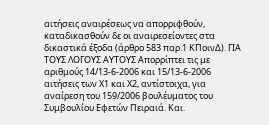αιτήσεις αναιρέσεως να απορριφθούν, καταδικασθούν δε οι αναιρεσείοντες στα δικαστικά έξοδα (άρθρο 583 παρ.1 ΚΠοινΔ). ΓΙΑ ΤΟΥΣ ΛΟΓΟΥΣ ΑΥΤΟΥΣ Απορρίπτει τις με αριθμούς 14/13-6-2006 και 15/13-6-2006 αιτήσεις των Χ1 και Χ2, αντίστοιχα, για αναίρεση του 159/2006 βουλέυματος του Συμβουλίου Εφετών Πειραιά. Και.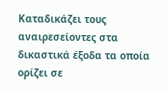Καταδικάζει τους αναιρεσείοντες στα δικαστικά έξοδα τα οποία ορίζει σε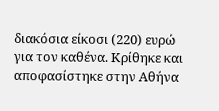διακόσια είκοσι (220) ευρώ για τον καθένα. Κρίθηκε και αποφασίστηκε στην Αθήνα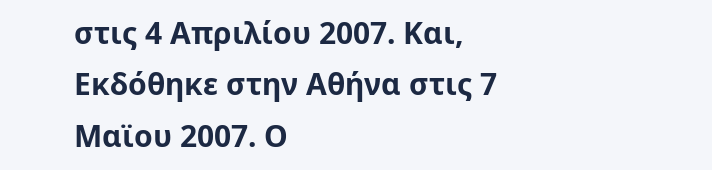στις 4 Απριλίου 2007. Και, Εκδόθηκε στην Αθήνα στις 7 Μαϊου 2007. Ο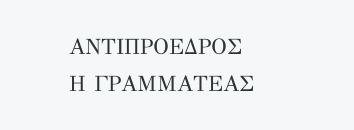ΑΝΤΙΠΡΟΕΔΡΟΣ Η ΓΡΑΜΜATΕΑΣ